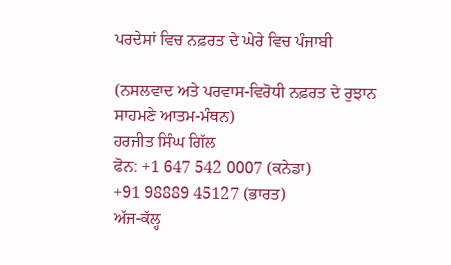ਪਰਦੇਸਾਂ ਵਿਚ ਨਫ਼ਰਤ ਦੇ ਘੇਰੇ ਵਿਚ ਪੰਜਾਬੀ

(ਨਸਲਵਾਦ ਅਤੇ ਪਰਵਾਸ-ਵਿਰੋਧੀ ਨਫ਼ਰਤ ਦੇ ਰੁਝਾਨ ਸਾਹਮਣੇ ਆਤਮ-ਮੰਥਨ)
ਹਰਜੀਤ ਸਿੰਘ ਗਿੱਲ
ਫੋਨ: +1 647 542 0007 (ਕਨੇਡਾ)
+91 98889 45127 (ਭਾਰਤ)
ਅੱਜ-ਕੱਲ੍ਹ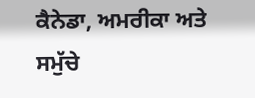ਕੈਨੇਡਾ, ਅਮਰੀਕਾ ਅਤੇ ਸਮੁੱਚੇ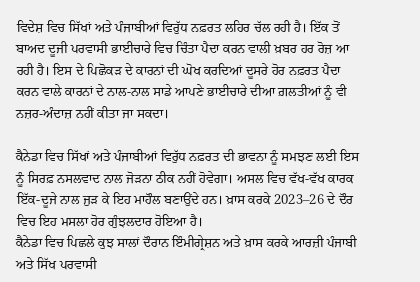ਵਿਦੇਸ਼ ਵਿਚ ਸਿੱਖਾਂ ਅਤੇ ਪੰਜਾਬੀਆਂ ਵਿਰੁੱਧ ਨਫ਼ਰਤ ਲਹਿਰ ਚੱਲ ਰਹੀ ਹੈ। ਇੱਕ ਤੋਂ ਬਾਅਦ ਦੂਜੀ ਪਰਵਾਸੀ ਭਾਈਚਾਰੇ ਵਿਚ ਚਿੰਤਾ ਪੈਦਾ ਕਰਨ ਵਾਲੀ ਖ਼ਬਰ ਹਰ ਰੋਜ਼ ਆ ਰਹੀ ਹੈ। ਇਸ ਦੇ ਪਿਛੋਕੜ ਦੇ ਕਾਰਨਾਂ ਦੀ ਘੋਖ ਕਰਦਿਆਂ ਦੂਸਰੇ ਹੋਰ ਨਫ਼ਰਤ ਪੈਦਾ ਕਰਨ ਵਾਲੇ ਕਾਰਨਾਂ ਦੇ ਨਾਲ-ਨਾਲ ਸਾਡੇ ਆਪਣੇ ਭਾਈਚਾਰੇ ਦੀਆ ਗ਼ਲਤੀਆਂ ਨੂੰ ਵੀ ਨਜ਼ਰ-ਅੰਦਾਜ਼ ਨਹੀਂ ਕੀਤਾ ਜਾ ਸਕਦਾ।

ਕੈਨੇਡਾ ਵਿਚ ਸਿੱਖਾਂ ਅਤੇ ਪੰਜਾਬੀਆਂ ਵਿਰੁੱਧ ਨਫ਼ਰਤ ਦੀ ਭਾਵਨਾ ਨੂੰ ਸਮਝਣ ਲਈ ਇਸ ਨੂੰ ਸਿਰਫ਼ ਨਸਲਵਾਦ ਨਾਲ ਜੋੜਨਾ ਠੀਕ ਨਹੀਂ ਹੋਵੇਗਾ। ਅਸਲ ਵਿਚ ਵੱਖ-ਵੱਖ ਕਾਰਕ ਇੱਕ-ਦੂਜੇ ਨਾਲ ਜੁੜ ਕੇ ਇਹ ਮਾਹੌਲ ਬਣਾਉਂਦੇ ਹਨ। ਖ਼ਾਸ ਕਰਕੇ 2023–26 ਦੇ ਦੌਰ ਵਿਚ ਇਹ ਮਸਲਾ ਹੋਰ ਗੁੰਝਲਦਾਰ ਹੋਇਆ ਹੈ।
ਕੈਨੇਡਾ ਵਿਚ ਪਿਛਲੇ ਕੁਝ ਸਾਲਾਂ ਦੌਰਾਨ ਇੰਮੀਗ੍ਰੇਸ਼ਨ ਅਤੇ ਖ਼ਾਸ ਕਰਕੇ ਆਰਜ਼ੀ ਪੰਜਾਬੀ ਅਤੇ ਸਿੱਖ ਪਰਵਾਸੀ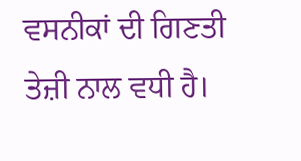ਵਸਨੀਕਾਂ ਦੀ ਗਿਣਤੀ ਤੇਜ਼ੀ ਨਾਲ ਵਧੀ ਹੈ।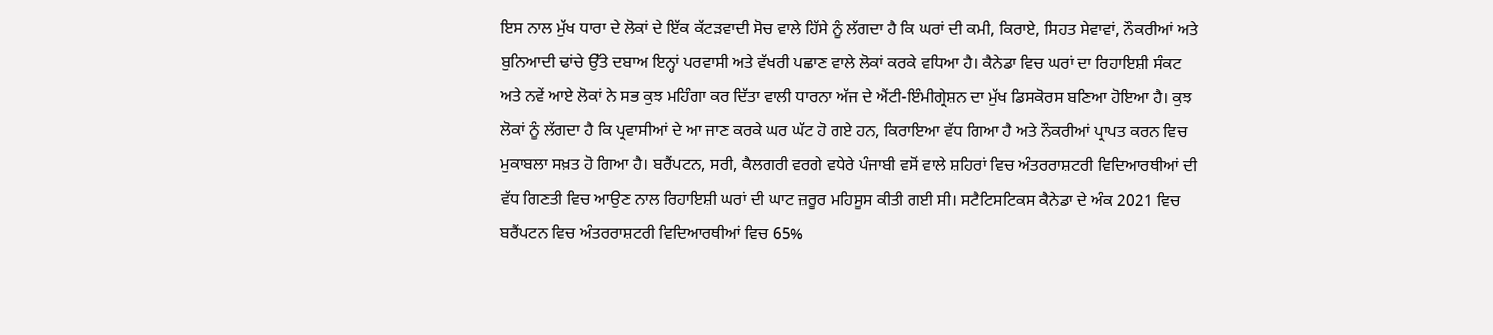ਇਸ ਨਾਲ ਮੁੱਖ ਧਾਰਾ ਦੇ ਲੋਕਾਂ ਦੇ ਇੱਕ ਕੱਟੜਵਾਦੀ ਸੋਚ ਵਾਲੇ ਹਿੱਸੇ ਨੂੰ ਲੱਗਦਾ ਹੈ ਕਿ ਘਰਾਂ ਦੀ ਕਮੀ, ਕਿਰਾਏ, ਸਿਹਤ ਸੇਵਾਵਾਂ, ਨੌਕਰੀਆਂ ਅਤੇ ਬੁਨਿਆਦੀ ਢਾਂਚੇ ਉੱਤੇ ਦਬਾਅ ਇਨ੍ਹਾਂ ਪਰਵਾਸੀ ਅਤੇ ਵੱਖਰੀ ਪਛਾਣ ਵਾਲੇ ਲੋਕਾਂ ਕਰਕੇ ਵਧਿਆ ਹੈ। ਕੈਨੇਡਾ ਵਿਚ ਘਰਾਂ ਦਾ ਰਿਹਾਇਸ਼ੀ ਸੰਕਟ ਅਤੇ ਨਵੇਂ ਆਏ ਲੋਕਾਂ ਨੇ ਸਭ ਕੁਝ ਮਹਿੰਗਾ ਕਰ ਦਿੱਤਾ ਵਾਲੀ ਧਾਰਨਾ ਅੱਜ ਦੇ ਐਂਟੀ-ਇੰਮੀਗ੍ਰੇਸ਼ਨ ਦਾ ਮੁੱਖ ਡਿਸਕੋਰਸ ਬਣਿਆ ਹੋਇਆ ਹੈ। ਕੁਝ ਲੋਕਾਂ ਨੂੰ ਲੱਗਦਾ ਹੈ ਕਿ ਪ੍ਰਵਾਸੀਆਂ ਦੇ ਆ ਜਾਣ ਕਰਕੇ ਘਰ ਘੱਟ ਹੋ ਗਏ ਹਨ, ਕਿਰਾਇਆ ਵੱਧ ਗਿਆ ਹੈ ਅਤੇ ਨੌਕਰੀਆਂ ਪ੍ਰਾਪਤ ਕਰਨ ਵਿਚ ਮੁਕਾਬਲਾ ਸਖ਼ਤ ਹੋ ਗਿਆ ਹੈ। ਬਰੈਂਪਟਨ, ਸਰੀ, ਕੈਲਗਰੀ ਵਰਗੇ ਵਧੇਰੇ ਪੰਜਾਬੀ ਵਸੋਂ ਵਾਲੇ ਸ਼ਹਿਰਾਂ ਵਿਚ ਅੰਤਰਰਾਸ਼ਟਰੀ ਵਿਦਿਆਰਥੀਆਂ ਦੀ ਵੱਧ ਗਿਣਤੀ ਵਿਚ ਆਉਣ ਨਾਲ ਰਿਹਾਇਸ਼ੀ ਘਰਾਂ ਦੀ ਘਾਟ ਜ਼ਰੂਰ ਮਹਿਸੂਸ ਕੀਤੀ ਗਈ ਸੀ। ਸਟੈਟਿਸਟਿਕਸ ਕੈਨੇਡਾ ਦੇ ਅੰਕ 2021 ਵਿਚ ਬਰੈਂਪਟਨ ਵਿਚ ਅੰਤਰਰਾਸ਼ਟਰੀ ਵਿਦਿਆਰਥੀਆਂ ਵਿਚ 65%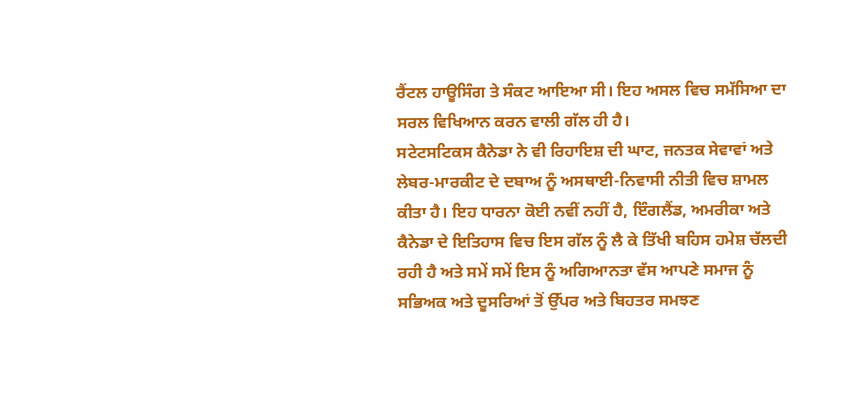ਰੈਂਟਲ ਹਾਊਸਿੰਗ ਤੇ ਸੰਕਟ ਆਇਆ ਸੀ। ਇਹ ਅਸਲ ਵਿਚ ਸਮੱਸਿਆ ਦਾ ਸਰਲ ਵਿਖਿਆਨ ਕਰਨ ਵਾਲੀ ਗੱਲ ਹੀ ਹੈ।
ਸਟੇਟਸਟਿਕਸ ਕੈਨੇਡਾ ਨੇ ਵੀ ਰਿਹਾਇਸ਼ ਦੀ ਘਾਟ, ਜਨਤਕ ਸੇਵਾਵਾਂ ਅਤੇ ਲੇਬਰ-ਮਾਰਕੀਟ ਦੇ ਦਬਾਅ ਨੂੰ ਅਸਥਾਈ-ਨਿਵਾਸੀ ਨੀਤੀ ਵਿਚ ਸ਼ਾਮਲ ਕੀਤਾ ਹੈ। ਇਹ ਧਾਰਨਾ ਕੋਈ ਨਵੀਂ ਨਹੀਂ ਹੈ, ਇੰਗਲੈਂਡ, ਅਮਰੀਕਾ ਅਤੇ ਕੈਨੇਡਾ ਦੇ ਇਤਿਹਾਸ ਵਿਚ ਇਸ ਗੱਲ ਨੂੰ ਲੈ ਕੇ ਤਿੱਖੀ ਬਹਿਸ ਹਮੇਸ਼ ਚੱਲਦੀ ਰਹੀ ਹੈ ਅਤੇ ਸਮੇਂ ਸਮੇਂ ਇਸ ਨੂੰ ਅਗਿਆਨਤਾ ਵੱਸ ਆਪਣੇ ਸਮਾਜ ਨੂੰ ਸਭਿਅਕ ਅਤੇ ਦੂਸਰਿਆਂ ਤੋਂ ਉੱਪਰ ਅਤੇ ਬਿਹਤਰ ਸਮਝਣ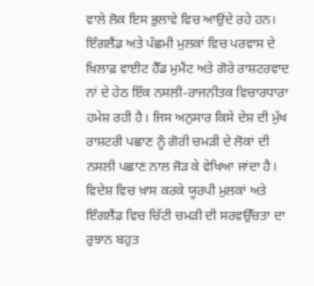ਵਾਲੇ ਲੋਕ ਇਸ ਭੁਲਾਵੇ ਵਿਚ ਆਉਂਦੇ ਰਹੇ ਹਨ। ਇੰਗਲੈਂਡ ਅਤੇ ਪੱਛਮੀ ਮੁਲਕਾਂ ਵਿਚ ਪਰਵਾਸ ਦੇ ਖ਼ਿਲਾਫ਼ ਵਾਈਟ ਹੈੱਡ ਮੁਮੈਂਟ ਅਤੇ ਗੋਰੇ ਰਾਸ਼ਟਰਵਾਦ ਨਾਂ ਦੇ ਹੇਠ ਇੱਕ ਨਸਲੀ-ਰਾਜਨੀਤਕ ਵਿਚਾਰਧਾਰਾ ਹਮੇਸ਼ ਰਹੀ ਹੈ। ਜਿਸ ਅਨੁਸਾਰ ਕਿਸੇ ਦੇਸ਼ ਦੀ ਮੁੱਖ ਰਾਸ਼ਟਰੀ ਪਛਾਣ ਨੂੰ ਗੋਰੀ ਚਮੜੀ ਦੇ ਲੋਕਾਂ ਦੀ ਨਸਲੀ ਪਛਾਣ ਨਾਲ ਜੋੜ ਕੇ ਵੇਖਿਆ ਜਾਂਦਾ ਹੈ। ਵਿਦੇਸ਼ ਵਿਚ ਖ਼ਾਸ ਕਰਕੇ ਯੂਰਪੀ ਮੁਲਕਾਂ ਅਤੇ ਇੰਗਲੈਂਡ ਵਿਚ ਚਿੱਟੀ ਚਮੜੀ ਦੀ ਸਰਵਉੱਚਤਾ ਦਾ ਰੁਝਾਨ ਬਹੁਤ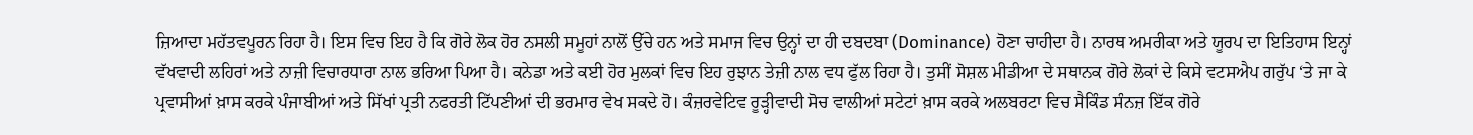ਜ਼ਿਆਦਾ ਮਹੱਤਵਪੂਰਨ ਰਿਹਾ ਹੈ। ਇਸ ਵਿਚ ਇਹ ਹੈ ਕਿ ਗੋਰੇ ਲੋਕ ਹੋਰ ਨਸਲੀ ਸਮੂਹਾਂ ਨਾਲੋਂ ਉੱਚੇ ਹਨ ਅਤੇ ਸਮਾਜ ਵਿਚ ਉਨ੍ਹਾਂ ਦਾ ਹੀ ਦਬਦਬਾ (Dominance) ਹੋਣਾ ਚਾਹੀਦਾ ਹੈ। ਨਾਰਥ ਅਮਰੀਕਾ ਅਤੇ ਯੂਰਪ ਦਾ ਇਤਿਹਾਸ ਇਨ੍ਹਾਂ ਵੱਖਵਾਦੀ ਲਹਿਰਾਂ ਅਤੇ ਨਾਜ਼ੀ ਵਿਚਾਰਧਾਰਾ ਨਾਲ ਭਰਿਆ ਪਿਆ ਹੈ। ਕਨੇਡਾ ਅਤੇ ਕਈ ਹੋਰ ਮੁਲਕਾਂ ਵਿਚ ਇਹ ਰੁਝਾਨ ਤੇਜ਼ੀ ਨਾਲ ਵਧ ਫੁੱਲ ਰਿਹਾ ਹੈ। ਤੁਸੀਂ ਸੋਸ਼ਲ ਮੀਡੀਆ ਦੇ ਸਥਾਨਕ ਗੋਰੇ ਲੋਕਾਂ ਦੇ ਕਿਸੇ ਵਟਸਐਪ ਗਰੁੱਪ ‘ਤੇ ਜਾ ਕੇ ਪ੍ਰਵਾਸੀਆਂ ਖ਼ਾਸ ਕਰਕੇ ਪੰਜਾਬੀਆਂ ਅਤੇ ਸਿੱਖਾਂ ਪ੍ਰਤੀ ਨਫਰਤੀ ਟਿੱਪਣੀਆਂ ਦੀ ਭਰਮਾਰ ਵੇਖ ਸਕਦੇ ਹੋ। ਕੰਜ਼ਰਵੇਟਿਵ ਰੂੜ੍ਹੀਵਾਦੀ ਸੋਚ ਵਾਲੀਆਂ ਸਟੇਟਾਂ ਖ਼ਾਸ ਕਰਕੇ ਅਲਬਰਟਾ ਵਿਚ ਸੈਕਿੰਡ ਸੰਨਜ਼ ਇੱਕ ਗੋਰੇ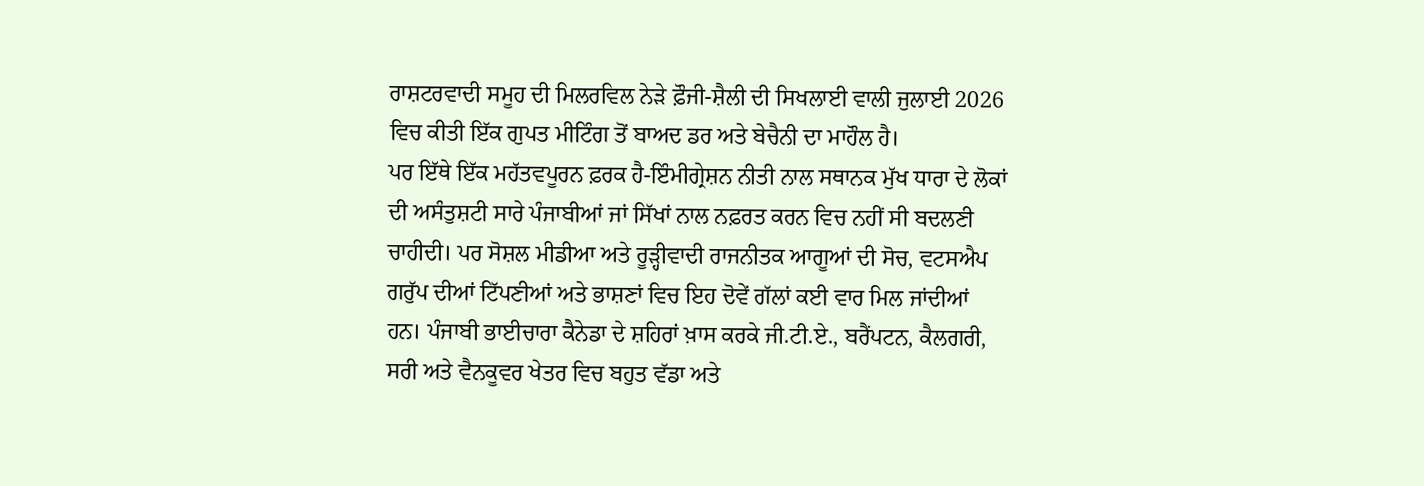ਰਾਸ਼ਟਰਵਾਦੀ ਸਮੂਹ ਦੀ ਮਿਲਰਵਿਲ ਨੇੜੇ ਫ਼ੌਜੀ-ਸ਼ੈਲੀ ਦੀ ਸਿਖਲਾਈ ਵਾਲੀ ਜੁਲਾਈ 2026 ਵਿਚ ਕੀਤੀ ਇੱਕ ਗੁਪਤ ਮੀਟਿੰਗ ਤੋਂ ਬਾਅਦ ਡਰ ਅਤੇ ਬੇਚੈਨੀ ਦਾ ਮਾਹੌਲ ਹੈ।
ਪਰ ਇੱਥੇ ਇੱਕ ਮਹੱਤਵਪੂਰਨ ਫ਼ਰਕ ਹੈ-ਇੰਮੀਗ੍ਰੇਸ਼ਨ ਨੀਤੀ ਨਾਲ ਸਥਾਨਕ ਮੁੱਖ ਧਾਰਾ ਦੇ ਲੋਕਾਂ ਦੀ ਅਸੰਤੁਸ਼ਟੀ ਸਾਰੇ ਪੰਜਾਬੀਆਂ ਜਾਂ ਸਿੱਖਾਂ ਨਾਲ ਨਫ਼ਰਤ ਕਰਨ ਵਿਚ ਨਹੀਂ ਸੀ ਬਦਲਣੀ ਚਾਹੀਦੀ। ਪਰ ਸੋਸ਼ਲ ਮੀਡੀਆ ਅਤੇ ਰੂੜ੍ਹੀਵਾਦੀ ਰਾਜਨੀਤਕ ਆਗੂਆਂ ਦੀ ਸੋਚ, ਵਟਸਐਪ ਗਰੁੱਪ ਦੀਆਂ ਟਿੱਪਣੀਆਂ ਅਤੇ ਭਾਸ਼ਣਾਂ ਵਿਚ ਇਹ ਦੋਵੇਂ ਗੱਲਾਂ ਕਈ ਵਾਰ ਮਿਲ ਜਾਂਦੀਆਂ ਹਨ। ਪੰਜਾਬੀ ਭਾਈਚਾਰਾ ਕੈਨੇਡਾ ਦੇ ਸ਼ਹਿਰਾਂ ਖ਼ਾਸ ਕਰਕੇ ਜੀ.ਟੀ.ਏ., ਬਰੈਂਪਟਨ, ਕੈਲਗਰੀ, ਸਰੀ ਅਤੇ ਵੈਨਕੂਵਰ ਖੇਤਰ ਵਿਚ ਬਹੁਤ ਵੱਡਾ ਅਤੇ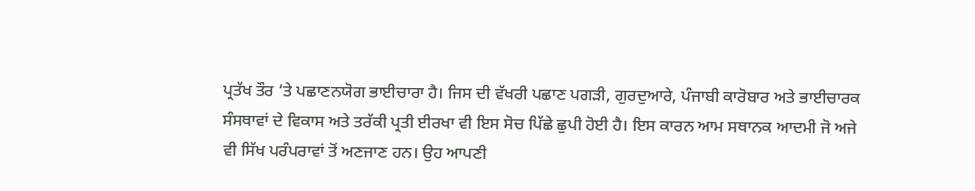ਪ੍ਰਤੱਖ ਤੌਰ ‘ਤੇ ਪਛਾਣਨਯੋਗ ਭਾਈਚਾਰਾ ਹੈ। ਜਿਸ ਦੀ ਵੱਖਰੀ ਪਛਾਣ ਪਗੜੀ, ਗੁਰਦੁਆਰੇ, ਪੰਜਾਬੀ ਕਾਰੋਬਾਰ ਅਤੇ ਭਾਈਚਾਰਕ ਸੰਸਥਾਵਾਂ ਦੇ ਵਿਕਾਸ ਅਤੇ ਤਰੱਕੀ ਪ੍ਰਤੀ ਈਰਖਾ ਵੀ ਇਸ ਸੋਚ ਪਿੱਛੇ ਛੁਪੀ ਹੋਈ ਹੈ। ਇਸ ਕਾਰਨ ਆਮ ਸਥਾਨਕ ਆਦਮੀ ਜੋ ਅਜੇ ਵੀ ਸਿੱਖ ਪਰੰਪਰਾਵਾਂ ਤੋਂ ਅਣਜਾਣ ਹਨ। ਉਹ ਆਪਣੀ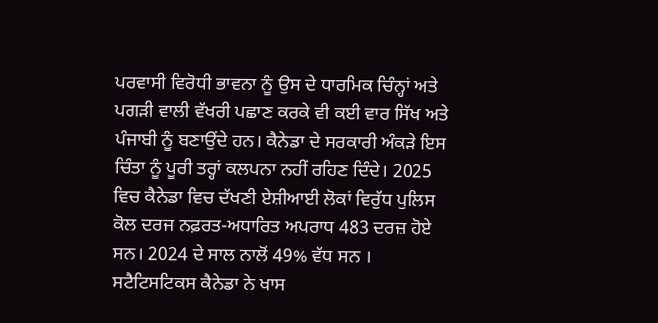ਪਰਵਾਸੀ ਵਿਰੋਧੀ ਭਾਵਨਾ ਨੂੰ ਉਸ ਦੇ ਧਾਰਮਿਕ ਚਿੰਨ੍ਹਾਂ ਅਤੇ ਪਗੜੀ ਵਾਲੀ ਵੱਖਰੀ ਪਛਾਣ ਕਰਕੇ ਵੀ ਕਈ ਵਾਰ ਸਿੱਖ ਅਤੇ ਪੰਜਾਬੀ ਨੂੰ ਬਣਾਉਂਦੇ ਹਨ। ਕੈਨੇਡਾ ਦੇ ਸਰਕਾਰੀ ਅੰਕੜੇ ਇਸ ਚਿੰਤਾ ਨੂੰ ਪੂਰੀ ਤਰ੍ਹਾਂ ਕਲਪਨਾ ਨਹੀਂ ਰਹਿਣ ਦਿੰਦੇ। 2025 ਵਿਚ ਕੈਨੇਡਾ ਵਿਚ ਦੱਖਣੀ ਏਸ਼ੀਆਈ ਲੋਕਾਂ ਵਿਰੁੱਧ ਪੁਲਿਸ ਕੋਲ ਦਰਜ ਨਫ਼ਰਤ-ਅਧਾਰਿਤ ਅਪਰਾਧ 483 ਦਰਜ਼ ਹੋਏ ਸਨ। 2024 ਦੇ ਸਾਲ ਨਾਲੋਂ 49% ਵੱਧ ਸਨ । ਸਟੈਟਿਸਟਿਕਸ ਕੈਨੇਡਾ ਨੇ ਖਾਸ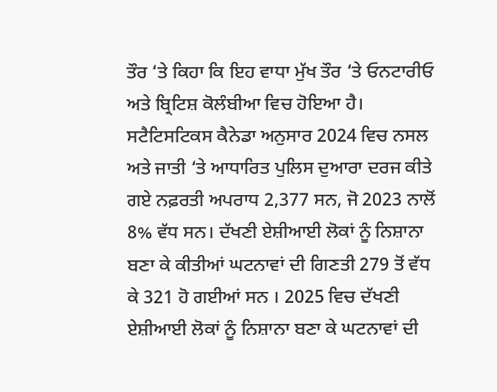ਤੌਰ ‘ਤੇ ਕਿਹਾ ਕਿ ਇਹ ਵਾਧਾ ਮੁੱਖ ਤੌਰ ‘ਤੇ ਓਨਟਾਰੀਓ ਅਤੇ ਬ੍ਰਿਟਿਸ਼ ਕੋਲੰਬੀਆ ਵਿਚ ਹੋਇਆ ਹੈ। ਸਟੈਟਿਸਟਿਕਸ ਕੈਨੇਡਾ ਅਨੁਸਾਰ 2024 ਵਿਚ ਨਸਲ ਅਤੇ ਜਾਤੀ ‘ਤੇ ਆਧਾਰਿਤ ਪੁਲਿਸ ਦੁਆਰਾ ਦਰਜ ਕੀਤੇ ਗਏ ਨਫ਼ਰਤੀ ਅਪਰਾਧ 2,377 ਸਨ, ਜੋ 2023 ਨਾਲੋਂ 8% ਵੱਧ ਸਨ। ਦੱਖਣੀ ਏਸ਼ੀਆਈ ਲੋਕਾਂ ਨੂੰ ਨਿਸ਼ਾਨਾ ਬਣਾ ਕੇ ਕੀਤੀਆਂ ਘਟਨਾਵਾਂ ਦੀ ਗਿਣਤੀ 279 ਤੋਂ ਵੱਧ ਕੇ 321 ਹੋ ਗਈਆਂ ਸਨ । 2025 ਵਿਚ ਦੱਖਣੀ ਏਸ਼ੀਆਈ ਲੋਕਾਂ ਨੂੰ ਨਿਸ਼ਾਨਾ ਬਣਾ ਕੇ ਘਟਨਾਵਾਂ ਦੀ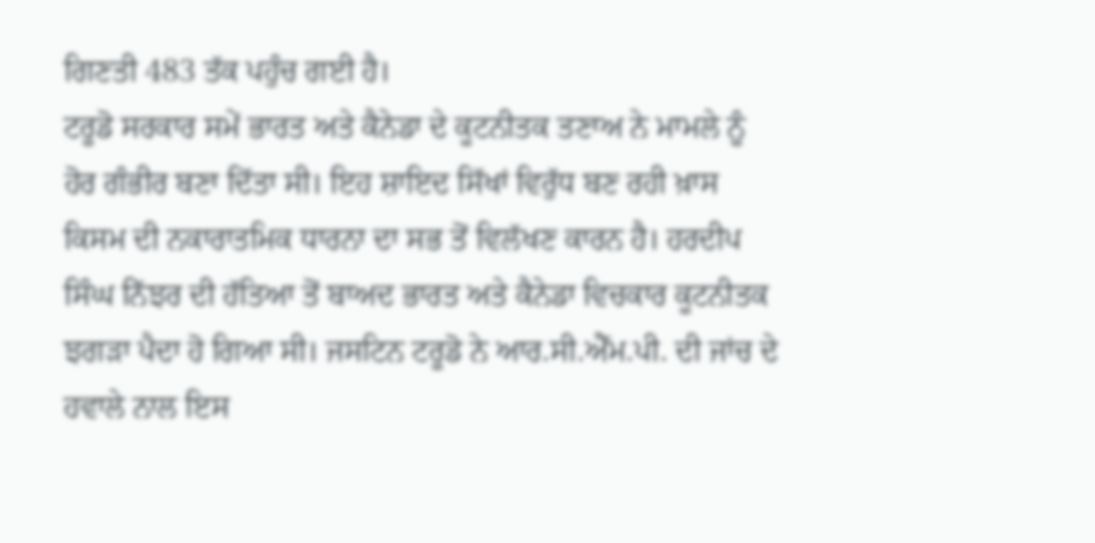ਗਿਣਤੀ 483 ਤੱਕ ਪਹੁੰਚ ਗਈ ਹੈ।
ਟਰੂਡੋ ਸਰਕਾਰ ਸਮੇਂ ਭਾਰਤ ਅਤੇ ਕੈਨੇਡਾ ਦੇ ਕੂਟਨੀਤਕ ਤਣਾਅ ਨੇ ਮਾਮਲੇ ਨੂੰ ਹੋਰ ਗੰਭੀਰ ਬਣਾ ਦਿੱਤਾ ਸੀ। ਇਹ ਸ਼ਾਇਦ ਸਿੱਖਾਂ ਵਿਰੁੱਧ ਬਣ ਰਹੀ ਖ਼ਾਸ ਕਿਸਮ ਦੀ ਨਕਾਰਾਤਮਿਕ ਧਾਰਨਾ ਦਾ ਸਭ ਤੋਂ ਵਿਲੱਖਣ ਕਾਰਨ ਹੈ। ਹਰਦੀਪ ਸਿੰਘ ਨਿੱਝਰ ਦੀ ਹੱਤਿਆ ਤੋਂ ਬਾਅਦ ਭਾਰਤ ਅਤੇ ਕੈਨੇਡਾ ਵਿਚਕਾਰ ਕੂਟਨੀਤਕ ਝਗੜਾ ਪੈਦਾ ਹੋ ਗਿਆ ਸੀ। ਜਸਟਿਨ ਟਰੂਡੋ ਨੇ ਆਰ.ਸੀ.ਐੱਮ.ਪੀ. ਦੀ ਜਾਂਚ ਦੇ ਹਵਾਲੇ ਨਾਲ ਇਸ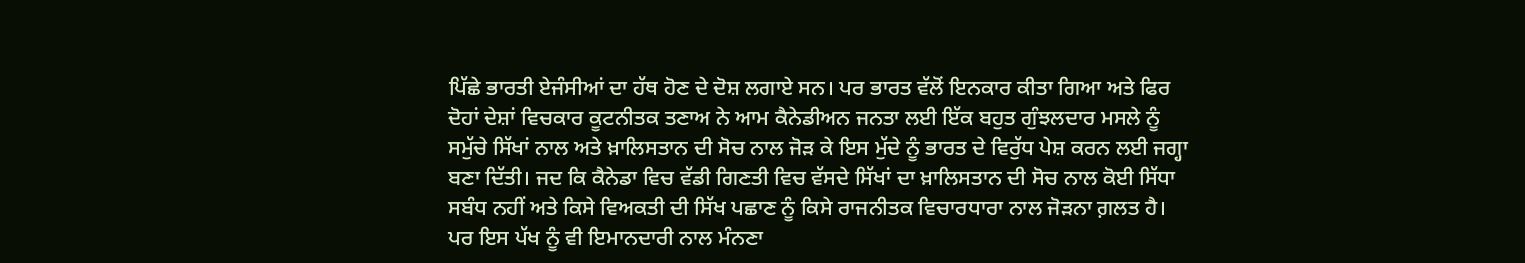ਪਿੱਛੇ ਭਾਰਤੀ ਏਜੰਸੀਆਂ ਦਾ ਹੱਥ ਹੋਣ ਦੇ ਦੋਸ਼ ਲਗਾਏ ਸਨ। ਪਰ ਭਾਰਤ ਵੱਲੋਂ ਇਨਕਾਰ ਕੀਤਾ ਗਿਆ ਅਤੇ ਫਿਰ ਦੋਹਾਂ ਦੇਸ਼ਾਂ ਵਿਚਕਾਰ ਕੂਟਨੀਤਕ ਤਣਾਅ ਨੇ ਆਮ ਕੈਨੇਡੀਅਨ ਜਨਤਾ ਲਈ ਇੱਕ ਬਹੁਤ ਗੁੰਝਲਦਾਰ ਮਸਲੇ ਨੂੰ ਸਮੁੱਚੇ ਸਿੱਖਾਂ ਨਾਲ ਅਤੇ ਖ਼ਾਲਿਸਤਾਨ ਦੀ ਸੋਚ ਨਾਲ ਜੋੜ ਕੇ ਇਸ ਮੁੱਦੇ ਨੂੰ ਭਾਰਤ ਦੇ ਵਿਰੁੱਧ ਪੇਸ਼ ਕਰਨ ਲਈ ਜਗ੍ਹਾ ਬਣਾ ਦਿੱਤੀ। ਜਦ ਕਿ ਕੈਨੇਡਾ ਵਿਚ ਵੱਡੀ ਗਿਣਤੀ ਵਿਚ ਵੱਸਦੇ ਸਿੱਖਾਂ ਦਾ ਖ਼ਾਲਿਸਤਾਨ ਦੀ ਸੋਚ ਨਾਲ ਕੋਈ ਸਿੱਧਾ ਸਬੰਧ ਨਹੀਂ ਅਤੇ ਕਿਸੇ ਵਿਅਕਤੀ ਦੀ ਸਿੱਖ ਪਛਾਣ ਨੂੰ ਕਿਸੇ ਰਾਜਨੀਤਕ ਵਿਚਾਰਧਾਰਾ ਨਾਲ ਜੋੜਨਾ ਗ਼ਲਤ ਹੈ।
ਪਰ ਇਸ ਪੱਖ ਨੂੰ ਵੀ ਇਮਾਨਦਾਰੀ ਨਾਲ ਮੰਨਣਾ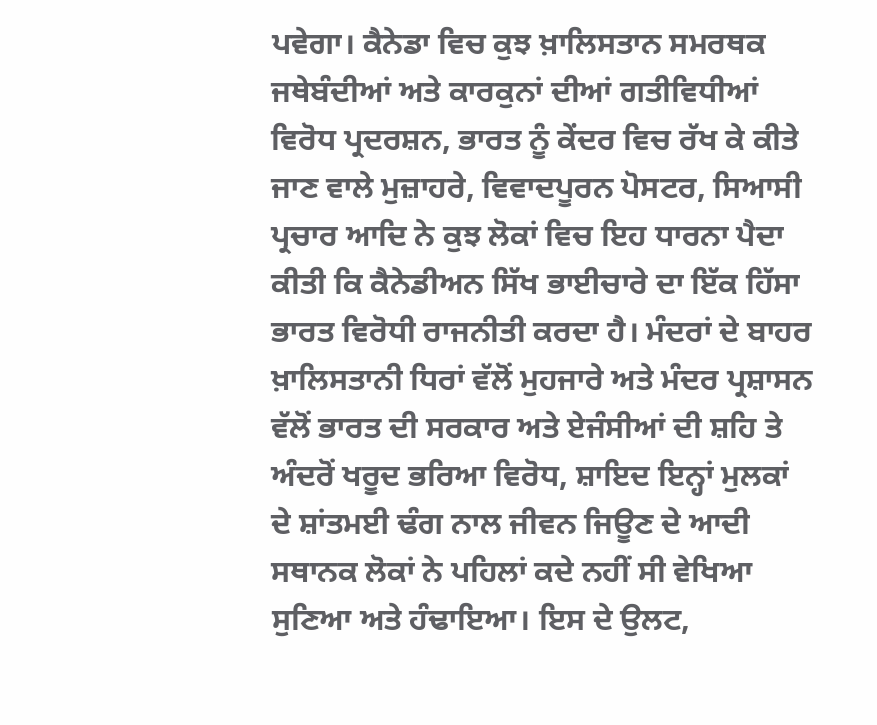ਪਵੇਗਾ। ਕੈਨੇਡਾ ਵਿਚ ਕੁਝ ਖ਼ਾਲਿਸਤਾਨ ਸਮਰਥਕ ਜਥੇਬੰਦੀਆਂ ਅਤੇ ਕਾਰਕੁਨਾਂ ਦੀਆਂ ਗਤੀਵਿਧੀਆਂ ਵਿਰੋਧ ਪ੍ਰਦਰਸ਼ਨ, ਭਾਰਤ ਨੂੰ ਕੇਂਦਰ ਵਿਚ ਰੱਖ ਕੇ ਕੀਤੇ ਜਾਣ ਵਾਲੇ ਮੁਜ਼ਾਹਰੇ, ਵਿਵਾਦਪੂਰਨ ਪੋਸਟਰ, ਸਿਆਸੀ ਪ੍ਰਚਾਰ ਆਦਿ ਨੇ ਕੁਝ ਲੋਕਾਂ ਵਿਚ ਇਹ ਧਾਰਨਾ ਪੈਦਾ ਕੀਤੀ ਕਿ ਕੈਨੇਡੀਅਨ ਸਿੱਖ ਭਾਈਚਾਰੇ ਦਾ ਇੱਕ ਹਿੱਸਾ ਭਾਰਤ ਵਿਰੋਧੀ ਰਾਜਨੀਤੀ ਕਰਦਾ ਹੈ। ਮੰਦਰਾਂ ਦੇ ਬਾਹਰ ਖ਼ਾਲਿਸਤਾਨੀ ਧਿਰਾਂ ਵੱਲੋਂ ਮੁਹਜਾਰੇ ਅਤੇ ਮੰਦਰ ਪ੍ਰਸ਼ਾਸਨ ਵੱਲੋਂ ਭਾਰਤ ਦੀ ਸਰਕਾਰ ਅਤੇ ਏਜੰਸੀਆਂ ਦੀ ਸ਼ਹਿ ਤੇ ਅੰਦਰੋਂ ਖਰੂਦ ਭਰਿਆ ਵਿਰੋਧ, ਸ਼ਾਇਦ ਇਨ੍ਹਾਂ ਮੁਲਕਾਂ ਦੇ ਸ਼ਾਂਤਮਈ ਢੰਗ ਨਾਲ ਜੀਵਨ ਜਿਊਣ ਦੇ ਆਦੀ ਸਥਾਨਕ ਲੋਕਾਂ ਨੇ ਪਹਿਲਾਂ ਕਦੇ ਨਹੀਂ ਸੀ ਵੇਖਿਆ ਸੁਣਿਆ ਅਤੇ ਹੰਢਾਇਆ। ਇਸ ਦੇ ਉਲਟ,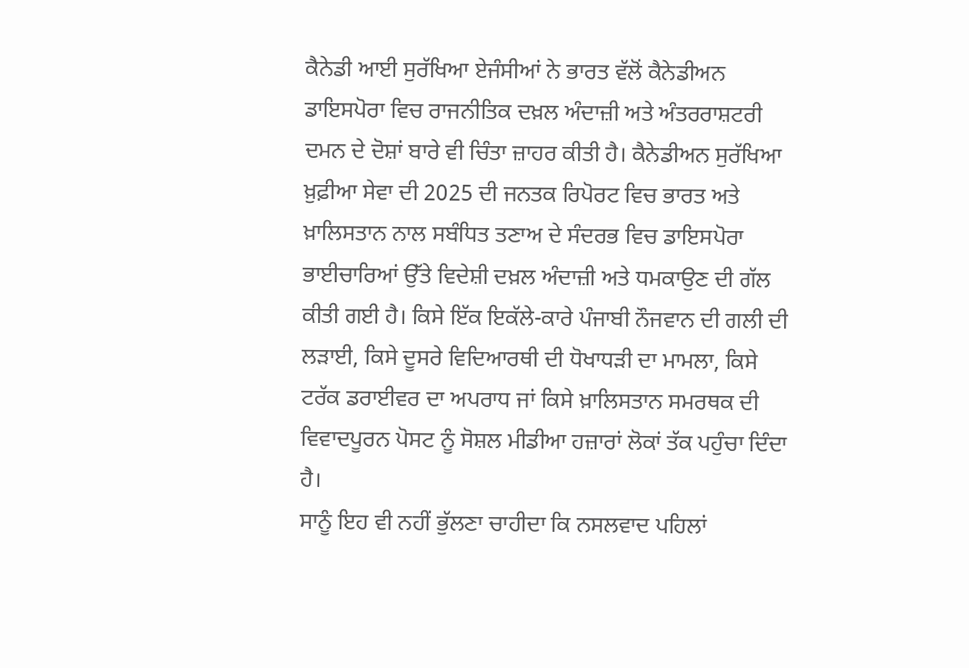ਕੈਨੇਡੀ ਆਈ ਸੁਰੱਖਿਆ ਏਜੰਸੀਆਂ ਨੇ ਭਾਰਤ ਵੱਲੋਂ ਕੈਨੇਡੀਅਨ ਡਾਇਸਪੋਰਾ ਵਿਚ ਰਾਜਨੀਤਿਕ ਦਖ਼ਲ ਅੰਦਾਜ਼ੀ ਅਤੇ ਅੰਤਰਰਾਸ਼ਟਰੀ ਦਮਨ ਦੇ ਦੋਸ਼ਾਂ ਬਾਰੇ ਵੀ ਚਿੰਤਾ ਜ਼ਾਹਰ ਕੀਤੀ ਹੈ। ਕੈਨੇਡੀਅਨ ਸੁਰੱਖਿਆ ਖ਼ੁਫ਼ੀਆ ਸੇਵਾ ਦੀ 2025 ਦੀ ਜਨਤਕ ਰਿਪੋਰਟ ਵਿਚ ਭਾਰਤ ਅਤੇ ਖ਼ਾਲਿਸਤਾਨ ਨਾਲ ਸਬੰਧਿਤ ਤਣਾਅ ਦੇ ਸੰਦਰਭ ਵਿਚ ਡਾਇਸਪੋਰਾ ਭਾਈਚਾਰਿਆਂ ਉੱਤੇ ਵਿਦੇਸ਼ੀ ਦਖ਼ਲ ਅੰਦਾਜ਼ੀ ਅਤੇ ਧਮਕਾਉਣ ਦੀ ਗੱਲ ਕੀਤੀ ਗਈ ਹੈ। ਕਿਸੇ ਇੱਕ ਇਕੱਲੇ-ਕਾਰੇ ਪੰਜਾਬੀ ਨੌਜਵਾਨ ਦੀ ਗਲੀ ਦੀ ਲੜਾਈ, ਕਿਸੇ ਦੂਸਰੇ ਵਿਦਿਆਰਥੀ ਦੀ ਧੋਖਾਧੜੀ ਦਾ ਮਾਮਲਾ, ਕਿਸੇ ਟਰੱਕ ਡਰਾਈਵਰ ਦਾ ਅਪਰਾਧ ਜਾਂ ਕਿਸੇ ਖ਼ਾਲਿਸਤਾਨ ਸਮਰਥਕ ਦੀ ਵਿਵਾਦਪੂਰਨ ਪੋਸਟ ਨੂੰ ਸੋਸ਼ਲ ਮੀਡੀਆ ਹਜ਼ਾਰਾਂ ਲੋਕਾਂ ਤੱਕ ਪਹੁੰਚਾ ਦਿੰਦਾ ਹੈ।
ਸਾਨੂੰ ਇਹ ਵੀ ਨਹੀਂ ਭੁੱਲਣਾ ਚਾਹੀਦਾ ਕਿ ਨਸਲਵਾਦ ਪਹਿਲਾਂ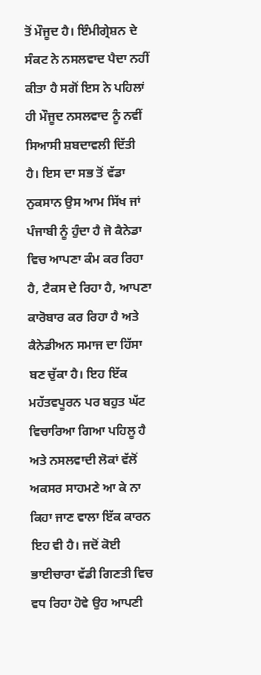ਤੋਂ ਮੌਜੂਦ ਹੈ। ਇੰਮੀਗ੍ਰੇਸ਼ਨ ਦੇ ਸੰਕਟ ਨੇ ਨਸਲਵਾਦ ਪੈਦਾ ਨਹੀਂ ਕੀਤਾ ਹੈ ਸਗੋਂ ਇਸ ਨੇ ਪਹਿਲਾਂ ਹੀ ਮੌਜੂਦ ਨਸਲਵਾਦ ਨੂੰ ਨਵੀਂ ਸਿਆਸੀ ਸ਼ਬਦਾਵਲੀ ਦਿੱਤੀ ਹੈ। ਇਸ ਦਾ ਸਭ ਤੋਂ ਵੱਡਾ ਨੁਕਸਾਨ ਉਸ ਆਮ ਸਿੱਖ ਜਾਂ ਪੰਜਾਬੀ ਨੂੰ ਹੁੰਦਾ ਹੈ ਜੋ ਕੈਨੇਡਾ ਵਿਚ ਆਪਣਾ ਕੰਮ ਕਰ ਰਿਹਾ ਹੈ, ਟੈਕਸ ਦੇ ਰਿਹਾ ਹੈ, ਆਪਣਾ ਕਾਰੋਬਾਰ ਕਰ ਰਿਹਾ ਹੈ ਅਤੇ ਕੈਨੇਡੀਅਨ ਸਮਾਜ ਦਾ ਹਿੱਸਾ ਬਣ ਚੁੱਕਾ ਹੈ। ਇਹ ਇੱਕ ਮਹੱਤਵਪੂਰਨ ਪਰ ਬਹੁਤ ਘੱਟ ਵਿਚਾਰਿਆ ਗਿਆ ਪਹਿਲੂ ਹੈ ਅਤੇ ਨਸਲਵਾਦੀ ਲੋਕਾਂ ਵੱਲੋਂ ਅਕਸਰ ਸਾਹਮਣੇ ਆ ਕੇ ਨਾ ਕਿਹਾ ਜਾਣ ਵਾਲਾ ਇੱਕ ਕਾਰਨ ਇਹ ਵੀ ਹੈ। ਜਦੋਂ ਕੋਈ ਭਾਈਚਾਰਾ ਵੱਡੀ ਗਿਣਤੀ ਵਿਚ ਵਧ ਰਿਹਾ ਹੋਵੇ ਉਹ ਆਪਣੀ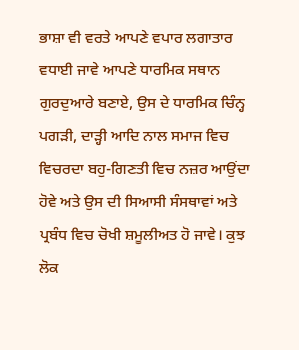ਭਾਸ਼ਾ ਵੀ ਵਰਤੇ ਆਪਣੇ ਵਪਾਰ ਲਗਾਤਾਰ ਵਧਾਈ ਜਾਵੇ ਆਪਣੇ ਧਾਰਮਿਕ ਸਥਾਨ ਗੁਰਦੁਆਰੇ ਬਣਾਏ, ਉਸ ਦੇ ਧਾਰਮਿਕ ਚਿੰਨ੍ਹ ਪਗੜੀ, ਦਾੜ੍ਹੀ ਆਦਿ ਨਾਲ ਸਮਾਜ ਵਿਚ ਵਿਚਰਦਾ ਬਹੁ-ਗਿਣਤੀ ਵਿਚ ਨਜ਼ਰ ਆਉਂਦਾ ਹੋਵੇ ਅਤੇ ਉਸ ਦੀ ਸਿਆਸੀ ਸੰਸਥਾਵਾਂ ਅਤੇ ਪ੍ਰਬੰਧ ਵਿਚ ਚੋਖੀ ਸ਼ਮੂਲੀਅਤ ਹੋ ਜਾਵੇ। ਕੁਝ ਲੋਕ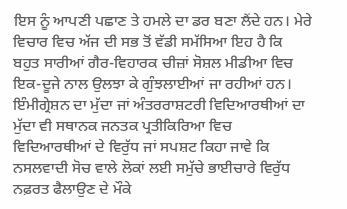ਇਸ ਨੂੰ ਆਪਣੀ ਪਛਾਣ ਤੇ ਹਮਲੇ ਦਾ ਡਰ ਬਣਾ ਲੈਂਦੇ ਹਨ। ਮੇਰੇ ਵਿਚਾਰ ਵਿਚ ਅੱਜ ਦੀ ਸਭ ਤੋਂ ਵੱਡੀ ਸਮੱਸਿਆ ਇਹ ਹੈ ਕਿ ਬਹੁਤ ਸਾਰੀਆਂ ਗੈਰ-ਵਿਹਾਰਕ ਚੀਜ਼ਾਂ ਸੋਸ਼ਲ ਮੀਡੀਆ ਵਿਚ ਇਕ-ਦੂਜੇ ਨਾਲ ਉਲਝਾ ਕੇ ਗੁੰਝਲਾਈਆਂ ਜਾ ਰਹੀਆਂ ਹਨ। ਇੰਮੀਗ੍ਰੇਸ਼ਨ ਦਾ ਮੁੱਦਾ ਜਾਂ ਅੰਤਰਰਾਸ਼ਟਰੀ ਵਿਦਿਆਰਥੀਆਂ ਦਾ ਮੁੱਦਾ ਵੀ ਸਥਾਨਕ ਜਨਤਕ ਪ੍ਰਤੀਕਿਰਿਆ ਵਿਚ ਵਿਦਿਆਰਥੀਆਂ ਦੇ ਵਿਰੁੱਧ ਜਾਂ ਸਪਸ਼ਟ ਕਿਹਾ ਜਾਵੇ ਕਿ ਨਸਲਵਾਦੀ ਸੋਚ ਵਾਲੇ ਲੋਕਾਂ ਲਈ ਸਮੁੱਚੇ ਭਾਈਚਾਰੇ ਵਿਰੁੱਧ ਨਫ਼ਰਤ ਫੈਲਾਉਣ ਦੇ ਮੌਕੇ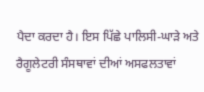ਪੈਦਾ ਕਰਦਾ ਹੈ। ਇਸ ਪਿੱਛੇ ਪਾਲਿਸੀ-ਘਾੜੇ ਅਤੇ ਰੈਗੂਲੇਟਰੀ ਸੰਸਥਾਵਾਂ ਦੀਆਂ ਅਸਫਲਤਾਵਾਂ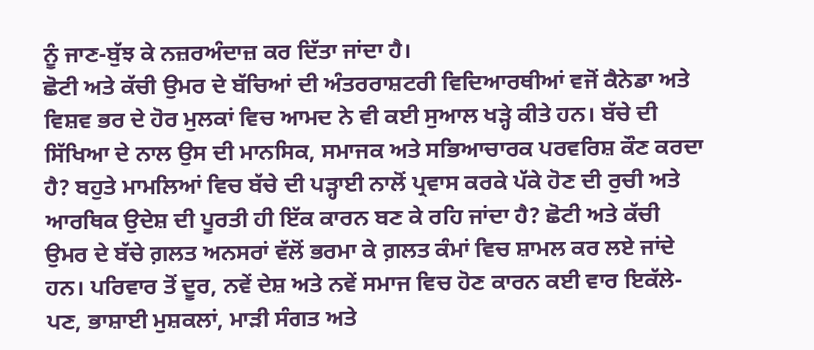ਨੂੰ ਜਾਣ-ਬੁੱਝ ਕੇ ਨਜ਼ਰਅੰਦਾਜ਼ ਕਰ ਦਿੱਤਾ ਜਾਂਦਾ ਹੈ।
ਛੋਟੀ ਅਤੇ ਕੱਚੀ ਉਮਰ ਦੇ ਬੱਚਿਆਂ ਦੀ ਅੰਤਰਰਾਸ਼ਟਰੀ ਵਿਦਿਆਰਥੀਆਂ ਵਜੋਂ ਕੈਨੇਡਾ ਅਤੇ ਵਿਸ਼ਵ ਭਰ ਦੇ ਹੋਰ ਮੁਲਕਾਂ ਵਿਚ ਆਮਦ ਨੇ ਵੀ ਕਈ ਸੁਆਲ ਖੜ੍ਹੇ ਕੀਤੇ ਹਨ। ਬੱਚੇ ਦੀ ਸਿੱਖਿਆ ਦੇ ਨਾਲ ਉਸ ਦੀ ਮਾਨਸਿਕ, ਸਮਾਜਕ ਅਤੇ ਸਭਿਆਚਾਰਕ ਪਰਵਰਿਸ਼ ਕੌਣ ਕਰਦਾ ਹੈ? ਬਹੁਤੇ ਮਾਮਲਿਆਂ ਵਿਚ ਬੱਚੇ ਦੀ ਪੜ੍ਹਾਈ ਨਾਲੋਂ ਪ੍ਰਵਾਸ ਕਰਕੇ ਪੱਕੇ ਹੋਣ ਦੀ ਰੁਚੀ ਅਤੇ ਆਰਥਿਕ ਉਦੇਸ਼ ਦੀ ਪੂਰਤੀ ਹੀ ਇੱਕ ਕਾਰਨ ਬਣ ਕੇ ਰਹਿ ਜਾਂਦਾ ਹੈ? ਛੋਟੀ ਅਤੇ ਕੱਚੀ ਉਮਰ ਦੇ ਬੱਚੇ ਗ਼ਲਤ ਅਨਸਰਾਂ ਵੱਲੋਂ ਭਰਮਾ ਕੇ ਗ਼ਲਤ ਕੰਮਾਂ ਵਿਚ ਸ਼ਾਮਲ ਕਰ ਲਏ ਜਾਂਦੇ ਹਨ। ਪਰਿਵਾਰ ਤੋਂ ਦੂਰ, ਨਵੇਂ ਦੇਸ਼ ਅਤੇ ਨਵੇਂ ਸਮਾਜ ਵਿਚ ਹੋਣ ਕਾਰਨ ਕਈ ਵਾਰ ਇਕੱਲੇ-ਪਣ, ਭਾਸ਼ਾਈ ਮੁਸ਼ਕਲਾਂ, ਮਾੜੀ ਸੰਗਤ ਅਤੇ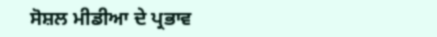ਸੋਸ਼ਲ ਮੀਡੀਆ ਦੇ ਪ੍ਰਭਾਵ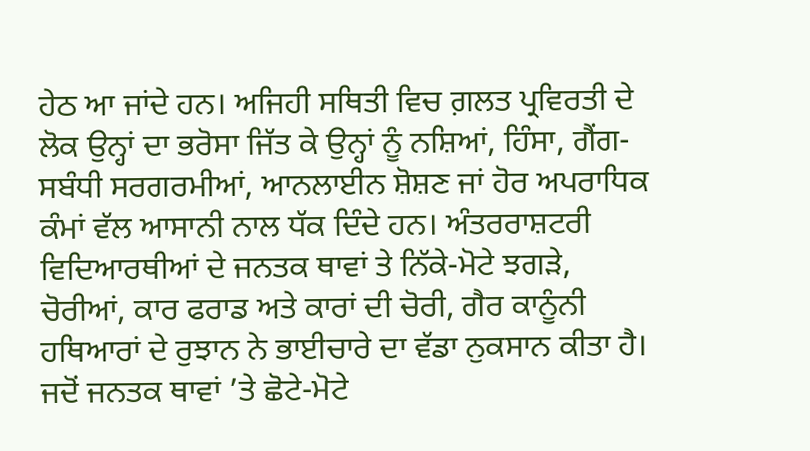ਹੇਠ ਆ ਜਾਂਦੇ ਹਨ। ਅਜਿਹੀ ਸਥਿਤੀ ਵਿਚ ਗ਼ਲਤ ਪ੍ਰਵਿਰਤੀ ਦੇ ਲੋਕ ਉਨ੍ਹਾਂ ਦਾ ਭਰੋਸਾ ਜਿੱਤ ਕੇ ਉਨ੍ਹਾਂ ਨੂੰ ਨਸ਼ਿਆਂ, ਹਿੰਸਾ, ਗੈਂਗ-ਸਬੰਧੀ ਸਰਗਰਮੀਆਂ, ਆਨਲਾਈਨ ਸ਼ੋਸ਼ਣ ਜਾਂ ਹੋਰ ਅਪਰਾਧਿਕ ਕੰਮਾਂ ਵੱਲ ਆਸਾਨੀ ਨਾਲ ਧੱਕ ਦਿੰਦੇ ਹਨ। ਅੰਤਰਰਾਸ਼ਟਰੀ ਵਿਦਿਆਰਥੀਆਂ ਦੇ ਜਨਤਕ ਥਾਵਾਂ ਤੇ ਨਿੱਕੇ-ਮੋਟੇ ਝਗੜੇ, ਚੋਰੀਆਂ, ਕਾਰ ਫਰਾਡ ਅਤੇ ਕਾਰਾਂ ਦੀ ਚੋਰੀ, ਗੈਰ ਕਾਨੂੰਨੀ ਹਥਿਆਰਾਂ ਦੇ ਰੁਝਾਨ ਨੇ ਭਾਈਚਾਰੇ ਦਾ ਵੱਡਾ ਨੁਕਸਾਨ ਕੀਤਾ ਹੈ। ਜਦੋਂ ਜਨਤਕ ਥਾਵਾਂ ’ਤੇ ਛੋਟੇ-ਮੋਟੇ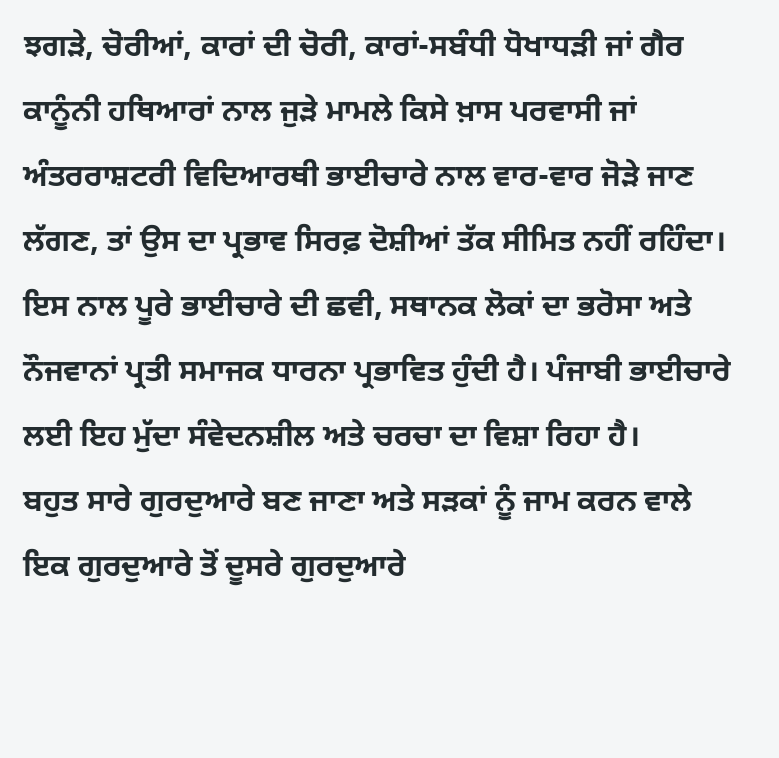ਝਗੜੇ, ਚੋਰੀਆਂ, ਕਾਰਾਂ ਦੀ ਚੋਰੀ, ਕਾਰਾਂ-ਸਬੰਧੀ ਧੋਖਾਧੜੀ ਜਾਂ ਗੈਰ ਕਾਨੂੰਨੀ ਹਥਿਆਰਾਂ ਨਾਲ ਜੁੜੇ ਮਾਮਲੇ ਕਿਸੇ ਖ਼ਾਸ ਪਰਵਾਸੀ ਜਾਂ ਅੰਤਰਰਾਸ਼ਟਰੀ ਵਿਦਿਆਰਥੀ ਭਾਈਚਾਰੇ ਨਾਲ ਵਾਰ-ਵਾਰ ਜੋੜੇ ਜਾਣ ਲੱਗਣ, ਤਾਂ ਉਸ ਦਾ ਪ੍ਰਭਾਵ ਸਿਰਫ਼ ਦੋਸ਼ੀਆਂ ਤੱਕ ਸੀਮਿਤ ਨਹੀਂ ਰਹਿੰਦਾ। ਇਸ ਨਾਲ ਪੂਰੇ ਭਾਈਚਾਰੇ ਦੀ ਛਵੀ, ਸਥਾਨਕ ਲੋਕਾਂ ਦਾ ਭਰੋਸਾ ਅਤੇ ਨੌਜਵਾਨਾਂ ਪ੍ਰਤੀ ਸਮਾਜਕ ਧਾਰਨਾ ਪ੍ਰਭਾਵਿਤ ਹੁੰਦੀ ਹੈ। ਪੰਜਾਬੀ ਭਾਈਚਾਰੇ ਲਈ ਇਹ ਮੁੱਦਾ ਸੰਵੇਦਨਸ਼ੀਲ ਅਤੇ ਚਰਚਾ ਦਾ ਵਿਸ਼ਾ ਰਿਹਾ ਹੈ।
ਬਹੁਤ ਸਾਰੇ ਗੁਰਦੁਆਰੇ ਬਣ ਜਾਣਾ ਅਤੇ ਸੜਕਾਂ ਨੂੰ ਜਾਮ ਕਰਨ ਵਾਲੇ ਇਕ ਗੁਰਦੁਆਰੇ ਤੋਂ ਦੂਸਰੇ ਗੁਰਦੁਆਰੇ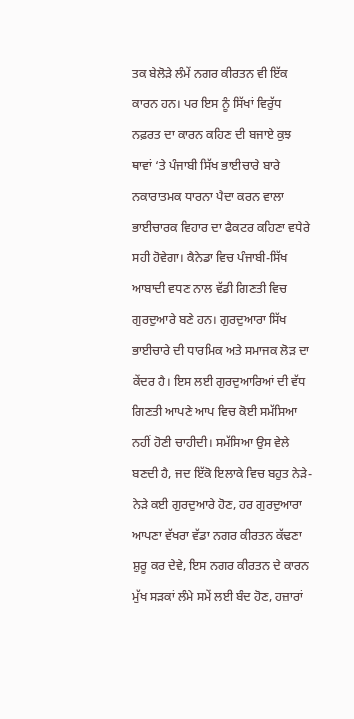ਤਕ ਬੇਲੋੜੇ ਲੰਮੇਂ ਨਗਰ ਕੀਰਤਨ ਵੀ ਇੱਕ ਕਾਰਨ ਹਨ। ਪਰ ਇਸ ਨੂੰ ਸਿੱਖਾਂ ਵਿਰੁੱਧ ਨਫ਼ਰਤ ਦਾ ਕਾਰਨ ਕਹਿਣ ਦੀ ਬਜਾਏ ਕੁਝ ਥਾਵਾਂ ‘ਤੇ ਪੰਜਾਬੀ ਸਿੱਖ ਭਾਈਚਾਰੇ ਬਾਰੇ ਨਕਾਰਾਤਮਕ ਧਾਰਨਾ ਪੈਦਾ ਕਰਨ ਵਾਲਾ ਭਾਈਚਾਰਕ ਵਿਹਾਰ ਦਾ ਫੈਕਟਰ ਕਹਿਣਾ ਵਧੇਰੇ ਸਹੀ ਹੋਵੇਗਾ। ਕੈਨੇਡਾ ਵਿਚ ਪੰਜਾਬੀ-ਸਿੱਖ ਆਬਾਦੀ ਵਧਣ ਨਾਲ ਵੱਡੀ ਗਿਣਤੀ ਵਿਚ ਗੁਰਦੁਆਰੇ ਬਣੇ ਹਨ। ਗੁਰਦੁਆਰਾ ਸਿੱਖ ਭਾਈਚਾਰੇ ਦੀ ਧਾਰਮਿਕ ਅਤੇ ਸਮਾਜਕ ਲੋੜ ਦਾ ਕੇਂਦਰ ਹੈ। ਇਸ ਲਈ ਗੁਰਦੁਆਰਿਆਂ ਦੀ ਵੱਧ ਗਿਣਤੀ ਆਪਣੇ ਆਪ ਵਿਚ ਕੋਈ ਸਮੱਸਿਆ ਨਹੀਂ ਹੋਣੀ ਚਾਹੀਦੀ। ਸਮੱਸਿਆ ਉਸ ਵੇਲੇ ਬਣਦੀ ਹੈ, ਜਦ ਇੱਕੋ ਇਲਾਕੇ ਵਿਚ ਬਹੁਤ ਨੇੜੇ-ਨੇੜੇ ਕਈ ਗੁਰਦੁਆਰੇ ਹੋਣ, ਹਰ ਗੁਰਦੁਆਰਾ ਆਪਣਾ ਵੱਖਰਾ ਵੱਡਾ ਨਗਰ ਕੀਰਤਨ ਕੱਢਣਾ ਸ਼ੁਰੂ ਕਰ ਦੇਵੇ, ਇਸ ਨਗਰ ਕੀਰਤਨ ਦੇ ਕਾਰਨ ਮੁੱਖ ਸੜਕਾਂ ਲੰਮੇ ਸਮੇਂ ਲਈ ਬੰਦ ਹੋਣ, ਹਜ਼ਾਰਾਂ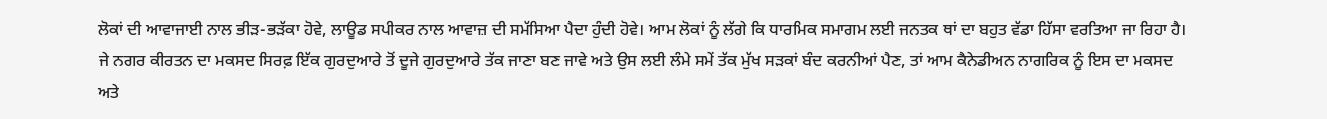ਲੋਕਾਂ ਦੀ ਆਵਾਜਾਈ ਨਾਲ ਭੀੜ-ਭੜੱਕਾ ਹੋਵੇ, ਲਾਊਡ ਸਪੀਕਰ ਨਾਲ ਆਵਾਜ਼ ਦੀ ਸਮੱਸਿਆ ਪੈਦਾ ਹੁੰਦੀ ਹੋਵੇ। ਆਮ ਲੋਕਾਂ ਨੂੰ ਲੱਗੇ ਕਿ ਧਾਰਮਿਕ ਸਮਾਗਮ ਲਈ ਜਨਤਕ ਥਾਂ ਦਾ ਬਹੁਤ ਵੱਡਾ ਹਿੱਸਾ ਵਰਤਿਆ ਜਾ ਰਿਹਾ ਹੈ। ਜੇ ਨਗਰ ਕੀਰਤਨ ਦਾ ਮਕਸਦ ਸਿਰਫ਼ ਇੱਕ ਗੁਰਦੁਆਰੇ ਤੋਂ ਦੂਜੇ ਗੁਰਦੁਆਰੇ ਤੱਕ ਜਾਣਾ ਬਣ ਜਾਵੇ ਅਤੇ ਉਸ ਲਈ ਲੰਮੇ ਸਮੇਂ ਤੱਕ ਮੁੱਖ ਸੜਕਾਂ ਬੰਦ ਕਰਨੀਆਂ ਪੈਣ, ਤਾਂ ਆਮ ਕੈਨੇਡੀਅਨ ਨਾਗਰਿਕ ਨੂੰ ਇਸ ਦਾ ਮਕਸਦ ਅਤੇ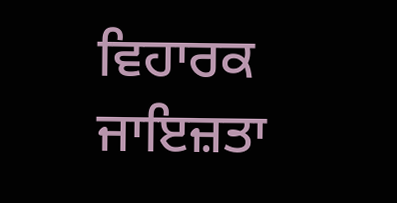ਵਿਹਾਰਕ ਜਾਇਜ਼ਤਾ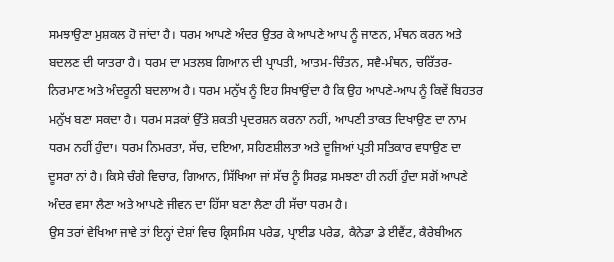ਸਮਝਾਉਣਾ ਮੁਸ਼ਕਲ ਹੋ ਜਾਂਦਾ ਹੈ। ਧਰਮ ਆਪਣੇ ਅੰਦਰ ਉਤਰ ਕੇ ਆਪਣੇ ਆਪ ਨੂੰ ਜਾਣਨ, ਮੰਥਨ ਕਰਨ ਅਤੇ ਬਦਲਣ ਦੀ ਯਾਤਰਾ ਹੈ। ਧਰਮ ਦਾ ਮਤਲਬ ਗਿਆਨ ਦੀ ਪ੍ਰਾਪਤੀ, ਆਤਮ-ਚਿੰਤਨ, ਸਵੈ-ਮੰਥਨ, ਚਰਿੱਤਰ-ਨਿਰਮਾਣ ਅਤੇ ਅੰਦਰੂਨੀ ਬਦਲਾਅ ਹੈ। ਧਰਮ ਮਨੁੱਖ ਨੂੰ ਇਹ ਸਿਖਾਉਂਦਾ ਹੈ ਕਿ ਉਹ ਆਪਣੇ-ਆਪ ਨੂੰ ਕਿਵੇਂ ਬਿਹਤਰ ਮਨੁੱਖ ਬਣਾ ਸਕਦਾ ਹੈ। ਧਰਮ ਸੜਕਾਂ ਉੱਤੇ ਸ਼ਕਤੀ ਪ੍ਰਦਰਸ਼ਨ ਕਰਨਾ ਨਹੀਂ, ਆਪਣੀ ਤਾਕਤ ਦਿਖਾਉਣ ਦਾ ਨਾਮ ਧਰਮ ਨਹੀਂ ਹੁੰਦਾ। ਧਰਮ ਨਿਮਰਤਾ, ਸੱਚ, ਦਇਆ, ਸਹਿਣਸ਼ੀਲਤਾ ਅਤੇ ਦੂਜਿਆਂ ਪ੍ਰਤੀ ਸਤਿਕਾਰ ਵਧਾਉਣ ਦਾ ਦੂਸਰਾ ਨਾਂ ਹੈ। ਕਿਸੇ ਚੰਗੇ ਵਿਚਾਰ, ਗਿਆਨ, ਸਿੱਖਿਆ ਜਾਂ ਸੱਚ ਨੂੰ ਸਿਰਫ਼ ਸਮਝਣਾ ਹੀ ਨਹੀਂ ਹੁੰਦਾ ਸਗੋਂ ਆਪਣੇ ਅੰਦਰ ਵਸਾ ਲੈਣਾ ਅਤੇ ਆਪਣੇ ਜੀਵਨ ਦਾ ਹਿੱਸਾ ਬਣਾ ਲੈਣਾ ਹੀ ਸੱਚਾ ਧਰਮ ਹੈ।
ਉਸ ਤਰਾਂ ਵੇਖਿਆ ਜਾਵੇ ਤਾਂ ਇਨ੍ਹਾਂ ਦੇਸ਼ਾਂ ਵਿਚ ਕ੍ਰਿਸਮਿਸ ਪਰੇਡ, ਪ੍ਰਾਈਡ ਪਰੇਡ, ਕੈਨੇਡਾ ਡੇ ਈਵੈਂਟ, ਕੈਰੇਬੀਅਨ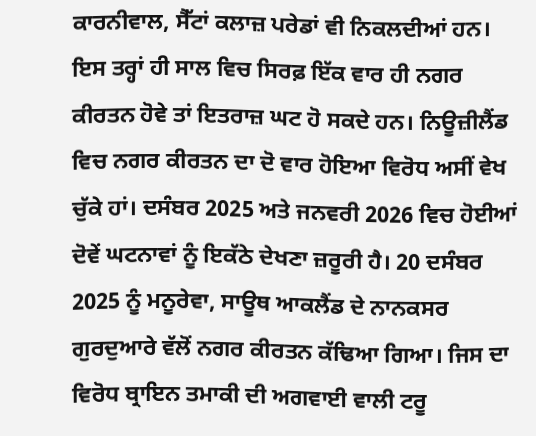ਕਾਰਨੀਵਾਲ, ਸੈੱਟਾਂ ਕਲਾਜ਼ ਪਰੇਡਾਂ ਵੀ ਨਿਕਲਦੀਆਂ ਹਨ। ਇਸ ਤਰ੍ਹਾਂ ਹੀ ਸਾਲ ਵਿਚ ਸਿਰਫ਼ ਇੱਕ ਵਾਰ ਹੀ ਨਗਰ ਕੀਰਤਨ ਹੋਵੇ ਤਾਂ ਇਤਰਾਜ਼ ਘਟ ਹੋ ਸਕਦੇ ਹਨ। ਨਿਊਜ਼ੀਲੈਂਡ ਵਿਚ ਨਗਰ ਕੀਰਤਨ ਦਾ ਦੋ ਵਾਰ ਹੋਇਆ ਵਿਰੋਧ ਅਸੀਂ ਵੇਖ ਚੁੱਕੇ ਹਾਂ। ਦਸੰਬਰ 2025 ਅਤੇ ਜਨਵਰੀ 2026 ਵਿਚ ਹੋਈਆਂ ਦੋਵੇਂ ਘਟਨਾਵਾਂ ਨੂੰ ਇਕੱਠੇ ਦੇਖਣਾ ਜ਼ਰੂਰੀ ਹੈ। 20 ਦਸੰਬਰ 2025 ਨੂੰ ਮਨੂਰੇਵਾ, ਸਾਊਥ ਆਕਲੈਂਡ ਦੇ ਨਾਨਕਸਰ ਗੁਰਦੁਆਰੇ ਵੱਲੋਂ ਨਗਰ ਕੀਰਤਨ ਕੱਢਿਆ ਗਿਆ। ਜਿਸ ਦਾ ਵਿਰੋਧ ਬ੍ਰਾਇਨ ਤਮਾਕੀ ਦੀ ਅਗਵਾਈ ਵਾਲੀ ਟਰੂ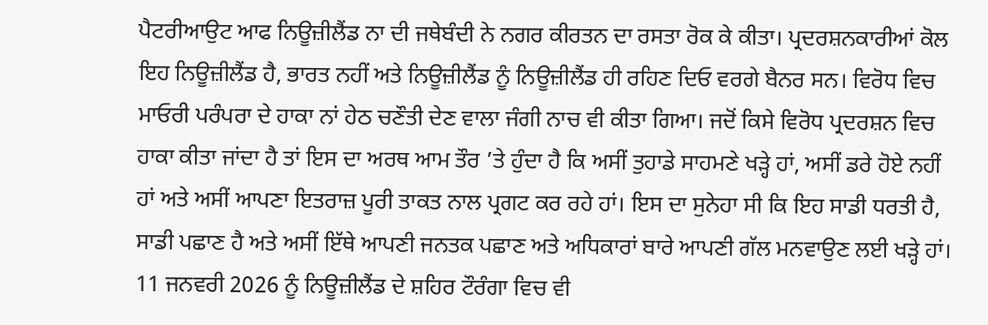ਪੈਟਰੀਆਉਟ ਆਫ ਨਿਊਜ਼ੀਲੈਂਡ ਨਾ ਦੀ ਜਥੇਬੰਦੀ ਨੇ ਨਗਰ ਕੀਰਤਨ ਦਾ ਰਸਤਾ ਰੋਕ ਕੇ ਕੀਤਾ। ਪ੍ਰਦਰਸ਼ਨਕਾਰੀਆਂ ਕੋਲ ਇਹ ਨਿਊਜ਼ੀਲੈਂਡ ਹੈ, ਭਾਰਤ ਨਹੀਂ ਅਤੇ ਨਿਊਜ਼ੀਲੈਂਡ ਨੂੰ ਨਿਊਜ਼ੀਲੈਂਡ ਹੀ ਰਹਿਣ ਦਿਓ ਵਰਗੇ ਬੈਨਰ ਸਨ। ਵਿਰੋਧ ਵਿਚ ਮਾਓਰੀ ਪਰੰਪਰਾ ਦੇ ਹਾਕਾ ਨਾਂ ਹੇਠ ਚਣੌਤੀ ਦੇਣ ਵਾਲਾ ਜੰਗੀ ਨਾਚ ਵੀ ਕੀਤਾ ਗਿਆ। ਜਦੋਂ ਕਿਸੇ ਵਿਰੋਧ ਪ੍ਰਦਰਸ਼ਨ ਵਿਚ ਹਾਕਾ ਕੀਤਾ ਜਾਂਦਾ ਹੈ ਤਾਂ ਇਸ ਦਾ ਅਰਥ ਆਮ ਤੌਰ ’ਤੇ ਹੁੰਦਾ ਹੈ ਕਿ ਅਸੀਂ ਤੁਹਾਡੇ ਸਾਹਮਣੇ ਖੜ੍ਹੇ ਹਾਂ, ਅਸੀਂ ਡਰੇ ਹੋਏ ਨਹੀਂ ਹਾਂ ਅਤੇ ਅਸੀਂ ਆਪਣਾ ਇਤਰਾਜ਼ ਪੂਰੀ ਤਾਕਤ ਨਾਲ ਪ੍ਰਗਟ ਕਰ ਰਹੇ ਹਾਂ। ਇਸ ਦਾ ਸੁਨੇਹਾ ਸੀ ਕਿ ਇਹ ਸਾਡੀ ਧਰਤੀ ਹੈ, ਸਾਡੀ ਪਛਾਣ ਹੈ ਅਤੇ ਅਸੀਂ ਇੱਥੇ ਆਪਣੀ ਜਨਤਕ ਪਛਾਣ ਅਤੇ ਅਧਿਕਾਰਾਂ ਬਾਰੇ ਆਪਣੀ ਗੱਲ ਮਨਵਾਉਣ ਲਈ ਖੜ੍ਹੇ ਹਾਂ। 11 ਜਨਵਰੀ 2026 ਨੂੰ ਨਿਊਜ਼ੀਲੈਂਡ ਦੇ ਸ਼ਹਿਰ ਟੌਰੰਗਾ ਵਿਚ ਵੀ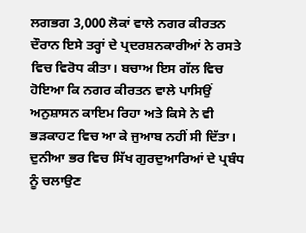ਲਗਭਗ 3,000 ਲੋਕਾਂ ਵਾਲੇ ਨਗਰ ਕੀਰਤਨ ਦੌਰਾਨ ਇਸੇ ਤਰ੍ਹਾਂ ਦੇ ਪ੍ਰਦਰਸ਼ਨਕਾਰੀਆਂ ਨੇ ਰਸਤੇ ਵਿਚ ਵਿਰੋਧ ਕੀਤਾ। ਬਚਾਅ ਇਸ ਗੱਲ ਵਿਚ ਹੋਇਆ ਕਿ ਨਗਰ ਕੀਰਤਨ ਵਾਲੇ ਪਾਸਿਉਂ ਅਨੁਸ਼ਾਸਨ ਕਾਇਮ ਰਿਹਾ ਅਤੇ ਕਿਸੇ ਨੇ ਵੀ ਭੜਕਾਹਟ ਵਿਚ ਆ ਕੇ ਜੁਆਬ ਨਹੀਂ ਸੀ ਦਿੱਤਾ। ਦੁਨੀਆ ਭਰ ਵਿਚ ਸਿੱਖ ਗੁਰਦੁਆਰਿਆਂ ਦੇ ਪ੍ਰਬੰਧ ਨੂੰ ਚਲਾਉਣ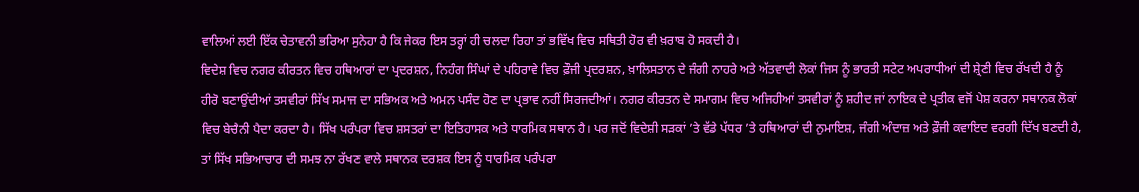ਵਾਲਿਆਂ ਲਈ ਇੱਕ ਚੇਤਾਵਨੀ ਭਰਿਆ ਸੁਨੇਹਾ ਹੈ ਕਿ ਜੇਕਰ ਇਸ ਤਰ੍ਹਾਂ ਹੀ ਚਲਦਾ ਰਿਹਾ ਤਾਂ ਭਵਿੱਖ ਵਿਚ ਸਥਿਤੀ ਹੋਰ ਵੀ ਖ਼ਰਾਬ ਹੋ ਸਕਦੀ ਹੈ।
ਵਿਦੇਸ਼ ਵਿਚ ਨਗਰ ਕੀਰਤਨ ਵਿਚ ਹਥਿਆਰਾਂ ਦਾ ਪ੍ਰਦਰਸ਼ਨ, ਨਿਹੰਗ ਸਿੰਘਾਂ ਦੇ ਪਹਿਰਾਵੇ ਵਿਚ ਫ਼ੌਜੀ ਪ੍ਰਦਰਸ਼ਨ, ਖ਼ਾਲਿਸਤਾਨ ਦੇ ਜੰਗੀ ਨਾਹਰੇ ਅਤੇ ਅੱਤਵਾਦੀ ਲੋਕਾਂ ਜਿਸ ਨੂੰ ਭਾਰਤੀ ਸਟੇਟ ਅਪਰਾਧੀਆਂ ਦੀ ਸ਼੍ਰੇਣੀ ਵਿਚ ਰੱਖਦੀ ਹੈ ਨੂੰ ਹੀਰੋ ਬਣਾਉਂਦੀਆਂ ਤਸਵੀਰਾਂ ਸਿੱਖ ਸਮਾਜ ਦਾ ਸਭਿਅਕ ਅਤੇ ਅਮਨ ਪਸੰਦ ਹੋਣ ਦਾ ਪ੍ਰਭਾਵ ਨਹੀਂ ਸਿਰਜਦੀਆਂ। ਨਗਰ ਕੀਰਤਨ ਦੇ ਸਮਾਗਮ ਵਿਚ ਅਜਿਹੀਆਂ ਤਸਵੀਰਾਂ ਨੂੰ ਸ਼ਹੀਦ ਜਾਂ ਨਾਇਕ ਦੇ ਪ੍ਰਤੀਕ ਵਜੋਂ ਪੇਸ਼ ਕਰਨਾ ਸਥਾਨਕ ਲੋਕਾਂ ਵਿਚ ਬੇਚੈਨੀ ਪੈਦਾ ਕਰਦਾ ਹੈ। ਸਿੱਖ ਪਰੰਪਰਾ ਵਿਚ ਸ਼ਸਤਰਾਂ ਦਾ ਇਤਿਹਾਸਕ ਅਤੇ ਧਾਰਮਿਕ ਸਥਾਨ ਹੈ। ਪਰ ਜਦੋਂ ਵਿਦੇਸ਼ੀ ਸੜਕਾਂ ’ਤੇ ਵੱਡੇ ਪੱਧਰ ’ਤੇ ਹਥਿਆਰਾਂ ਦੀ ਨੁਮਾਇਸ਼, ਜੰਗੀ ਅੰਦਾਜ਼ ਅਤੇ ਫ਼ੌਜੀ ਕਵਾਇਦ ਵਰਗੀ ਦਿੱਖ ਬਣਦੀ ਹੈ, ਤਾਂ ਸਿੱਖ ਸਭਿਆਚਾਰ ਦੀ ਸਮਝ ਨਾ ਰੱਖਣ ਵਾਲੇ ਸਥਾਨਕ ਦਰਸ਼ਕ ਇਸ ਨੂੰ ਧਾਰਮਿਕ ਪਰੰਪਰਾ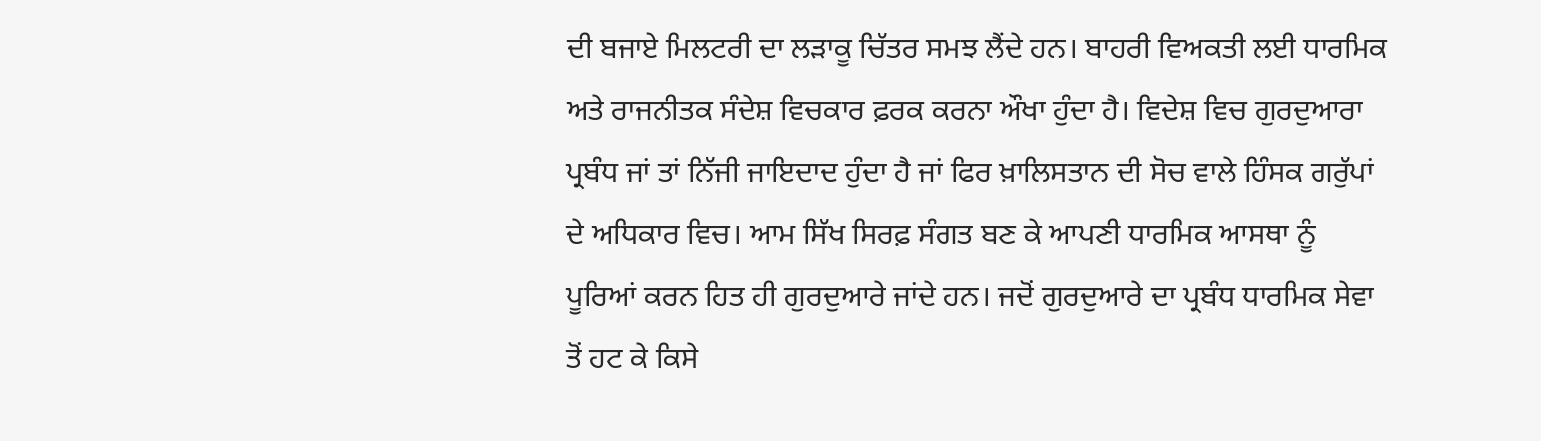ਦੀ ਬਜਾਏ ਮਿਲਟਰੀ ਦਾ ਲੜਾਕੂ ਚਿੱਤਰ ਸਮਝ ਲੈਂਦੇ ਹਨ। ਬਾਹਰੀ ਵਿਅਕਤੀ ਲਈ ਧਾਰਮਿਕ ਅਤੇ ਰਾਜਨੀਤਕ ਸੰਦੇਸ਼ ਵਿਚਕਾਰ ਫ਼ਰਕ ਕਰਨਾ ਔਖਾ ਹੁੰਦਾ ਹੈ। ਵਿਦੇਸ਼ ਵਿਚ ਗੁਰਦੁਆਰਾ ਪ੍ਰਬੰਧ ਜਾਂ ਤਾਂ ਨਿੱਜੀ ਜਾਇਦਾਦ ਹੁੰਦਾ ਹੈ ਜਾਂ ਫਿਰ ਖ਼ਾਲਿਸਤਾਨ ਦੀ ਸੋਚ ਵਾਲੇ ਹਿੰਸਕ ਗਰੁੱਪਾਂ ਦੇ ਅਧਿਕਾਰ ਵਿਚ। ਆਮ ਸਿੱਖ ਸਿਰਫ਼ ਸੰਗਤ ਬਣ ਕੇ ਆਪਣੀ ਧਾਰਮਿਕ ਆਸਥਾ ਨੂੰ ਪੂਰਿਆਂ ਕਰਨ ਹਿਤ ਹੀ ਗੁਰਦੁਆਰੇ ਜਾਂਦੇ ਹਨ। ਜਦੋਂ ਗੁਰਦੁਆਰੇ ਦਾ ਪ੍ਰਬੰਧ ਧਾਰਮਿਕ ਸੇਵਾ ਤੋਂ ਹਟ ਕੇ ਕਿਸੇ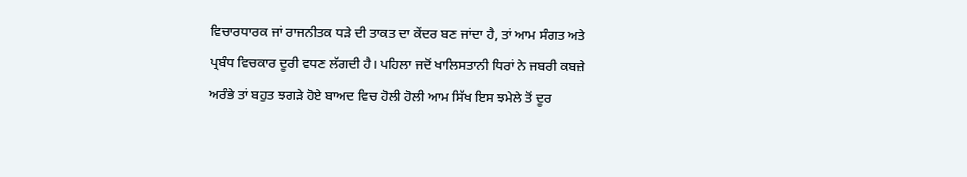ਵਿਚਾਰਧਾਰਕ ਜਾਂ ਰਾਜਨੀਤਕ ਧੜੇ ਦੀ ਤਾਕਤ ਦਾ ਕੇਂਦਰ ਬਣ ਜਾਂਦਾ ਹੈ, ਤਾਂ ਆਮ ਸੰਗਤ ਅਤੇ ਪ੍ਰਬੰਧ ਵਿਚਕਾਰ ਦੂਰੀ ਵਧਣ ਲੱਗਦੀ ਹੈ। ਪਹਿਲਾ ਜਦੋਂ ਖਾਲਿਸਤਾਨੀ ਧਿਰਾਂ ਨੇ ਜਬਰੀ ਕਬਜ਼ੇ ਅਰੰਭੇ ਤਾਂ ਬਹੁਤ ਝਗੜੇ ਹੋਏ ਬਾਅਦ ਵਿਚ ਹੋਲੀ ਹੋਲੀ ਆਮ ਸਿੱਖ ਇਸ ਝਮੇਲੇ ਤੋਂ ਦੂਰ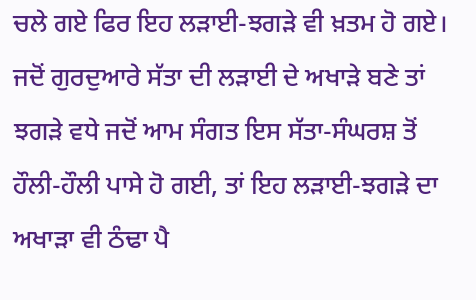ਚਲੇ ਗਏ ਫਿਰ ਇਹ ਲੜਾਈ-ਝਗੜੇ ਵੀ ਖ਼ਤਮ ਹੋ ਗਏ। ਜਦੋਂ ਗੁਰਦੁਆਰੇ ਸੱਤਾ ਦੀ ਲੜਾਈ ਦੇ ਅਖਾੜੇ ਬਣੇ ਤਾਂ ਝਗੜੇ ਵਧੇ ਜਦੋਂ ਆਮ ਸੰਗਤ ਇਸ ਸੱਤਾ-ਸੰਘਰਸ਼ ਤੋਂ ਹੌਲੀ-ਹੌਲੀ ਪਾਸੇ ਹੋ ਗਈ, ਤਾਂ ਇਹ ਲੜਾਈ-ਝਗੜੇ ਦਾ ਅਖਾੜਾ ਵੀ ਠੰਢਾ ਪੈ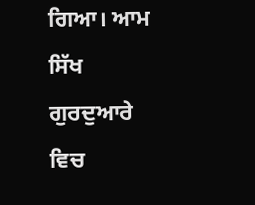ਗਿਆ। ਆਮ ਸਿੱਖ ਗੁਰਦੁਆਰੇ ਵਿਚ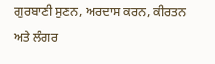ਗੁਰਬਾਣੀ ਸੁਣਨ, ਅਰਦਾਸ ਕਰਨ, ਕੀਰਤਨ ਅਤੇ ਲੰਗਰ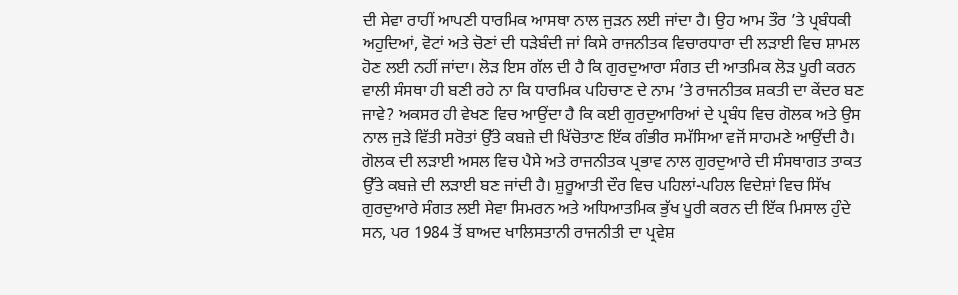ਦੀ ਸੇਵਾ ਰਾਹੀਂ ਆਪਣੀ ਧਾਰਮਿਕ ਆਸਥਾ ਨਾਲ ਜੁੜਨ ਲਈ ਜਾਂਦਾ ਹੈ। ਉਹ ਆਮ ਤੌਰ ’ਤੇ ਪ੍ਰਬੰਧਕੀ ਅਹੁਦਿਆਂ, ਵੋਟਾਂ ਅਤੇ ਚੋਣਾਂ ਦੀ ਧੜੇਬੰਦੀ ਜਾਂ ਕਿਸੇ ਰਾਜਨੀਤਕ ਵਿਚਾਰਧਾਰਾ ਦੀ ਲੜਾਈ ਵਿਚ ਸ਼ਾਮਲ ਹੋਣ ਲਈ ਨਹੀਂ ਜਾਂਦਾ। ਲੋੜ ਇਸ ਗੱਲ ਦੀ ਹੈ ਕਿ ਗੁਰਦੁਆਰਾ ਸੰਗਤ ਦੀ ਆਤਮਿਕ ਲੋੜ ਪੂਰੀ ਕਰਨ ਵਾਲੀ ਸੰਸਥਾ ਹੀ ਬਣੀ ਰਹੇ ਨਾ ਕਿ ਧਾਰਮਿਕ ਪਹਿਚਾਣ ਦੇ ਨਾਮ ’ਤੇ ਰਾਜਨੀਤਕ ਸ਼ਕਤੀ ਦਾ ਕੇਂਦਰ ਬਣ ਜਾਵੇ? ਅਕਸਰ ਹੀ ਵੇਖਣ ਵਿਚ ਆਉਂਦਾ ਹੈ ਕਿ ਕਈ ਗੁਰਦੁਆਰਿਆਂ ਦੇ ਪ੍ਰਬੰਧ ਵਿਚ ਗੋਲਕ ਅਤੇ ਉਸ ਨਾਲ ਜੁੜੇ ਵਿੱਤੀ ਸਰੋਤਾਂ ਉੱਤੇ ਕਬਜ਼ੇ ਦੀ ਖਿੱਚੋਤਾਣ ਇੱਕ ਗੰਭੀਰ ਸਮੱਸਿਆ ਵਜੋਂ ਸਾਹਮਣੇ ਆਉਂਦੀ ਹੈ। ਗੋਲਕ ਦੀ ਲੜਾਈ ਅਸਲ ਵਿਚ ਪੈਸੇ ਅਤੇ ਰਾਜਨੀਤਕ ਪ੍ਰਭਾਵ ਨਾਲ ਗੁਰਦੁਆਰੇ ਦੀ ਸੰਸਥਾਗਤ ਤਾਕਤ ਉੱਤੇ ਕਬਜ਼ੇ ਦੀ ਲੜਾਈ ਬਣ ਜਾਂਦੀ ਹੈ। ਸ਼ੁਰੂਆਤੀ ਦੌਰ ਵਿਚ ਪਹਿਲਾਂ-ਪਹਿਲ ਵਿਦੇਸ਼ਾਂ ਵਿਚ ਸਿੱਖ ਗੁਰਦੁਆਰੇ ਸੰਗਤ ਲਈ ਸੇਵਾ ਸਿਮਰਨ ਅਤੇ ਅਧਿਆਤਮਿਕ ਭੁੱਖ ਪੂਰੀ ਕਰਨ ਦੀ ਇੱਕ ਮਿਸਾਲ ਹੁੰਦੇ ਸਨ, ਪਰ 1984 ਤੋਂ ਬਾਅਦ ਖਾਲਿਸਤਾਨੀ ਰਾਜਨੀਤੀ ਦਾ ਪ੍ਰਵੇਸ਼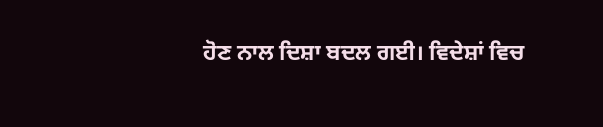ਹੋਣ ਨਾਲ ਦਿਸ਼ਾ ਬਦਲ ਗਈ। ਵਿਦੇਸ਼ਾਂ ਵਿਚ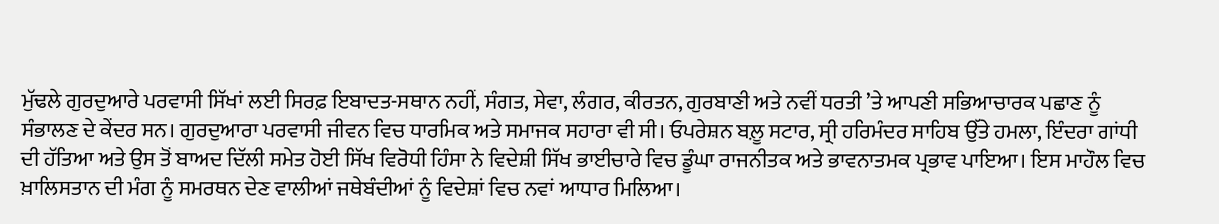ਮੁੱਢਲੇ ਗੁਰਦੁਆਰੇ ਪਰਵਾਸੀ ਸਿੱਖਾਂ ਲਈ ਸਿਰਫ਼ ਇਬਾਦਤ-ਸਥਾਨ ਨਹੀਂ, ਸੰਗਤ, ਸੇਵਾ, ਲੰਗਰ, ਕੀਰਤਨ, ਗੁਰਬਾਣੀ ਅਤੇ ਨਵੀਂ ਧਰਤੀ ’ਤੇ ਆਪਣੀ ਸਭਿਆਚਾਰਕ ਪਛਾਣ ਨੂੰ ਸੰਭਾਲਣ ਦੇ ਕੇਂਦਰ ਸਨ। ਗੁਰਦੁਆਰਾ ਪਰਵਾਸੀ ਜੀਵਨ ਵਿਚ ਧਾਰਮਿਕ ਅਤੇ ਸਮਾਜਕ ਸਹਾਰਾ ਵੀ ਸੀ। ਓਪਰੇਸ਼ਨ ਬਲ਼ੂ ਸਟਾਰ, ਸ੍ਰੀ ਹਰਿਮੰਦਰ ਸਾਹਿਬ ਉੱਤੇ ਹਮਲਾ, ਇੰਦਰਾ ਗਾਂਧੀ ਦੀ ਹੱਤਿਆ ਅਤੇ ਉਸ ਤੋਂ ਬਾਅਦ ਦਿੱਲੀ ਸਮੇਤ ਹੋਈ ਸਿੱਖ ਵਿਰੋਧੀ ਹਿੰਸਾ ਨੇ ਵਿਦੇਸ਼ੀ ਸਿੱਖ ਭਾਈਚਾਰੇ ਵਿਚ ਡੂੰਘਾ ਰਾਜਨੀਤਕ ਅਤੇ ਭਾਵਨਾਤਮਕ ਪ੍ਰਭਾਵ ਪਾਇਆ। ਇਸ ਮਾਹੌਲ ਵਿਚ ਖ਼ਾਲਿਸਤਾਨ ਦੀ ਮੰਗ ਨੂੰ ਸਮਰਥਨ ਦੇਣ ਵਾਲੀਆਂ ਜਥੇਬੰਦੀਆਂ ਨੂੰ ਵਿਦੇਸ਼ਾਂ ਵਿਚ ਨਵਾਂ ਆਧਾਰ ਮਿਲਿਆ।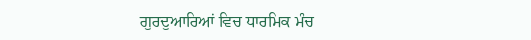ਗੁਰਦੁਆਰਿਆਂ ਵਿਚ ਧਾਰਮਿਕ ਮੰਚ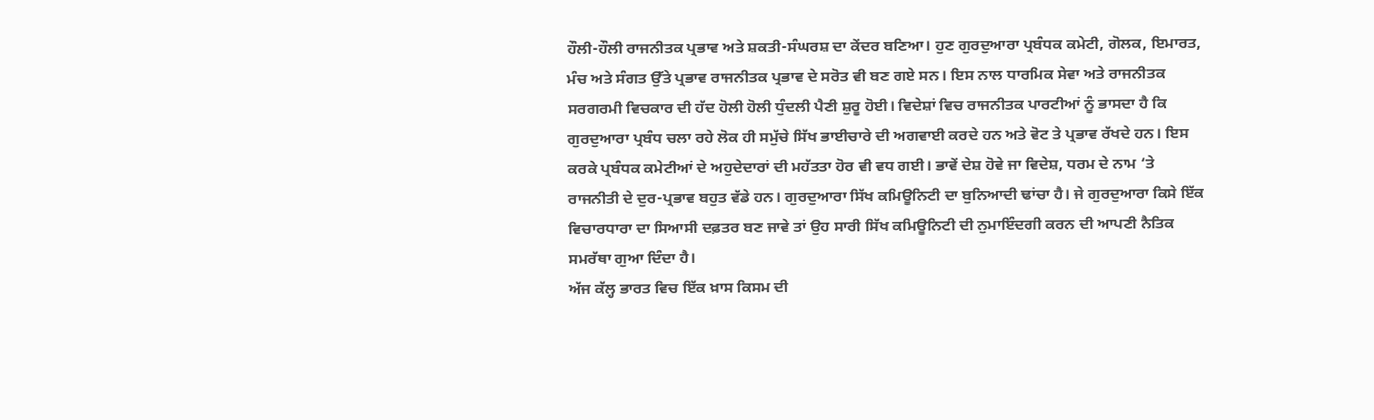ਹੌਲੀ-ਹੌਲੀ ਰਾਜਨੀਤਕ ਪ੍ਰਭਾਵ ਅਤੇ ਸ਼ਕਤੀ-ਸੰਘਰਸ਼ ਦਾ ਕੇਂਦਰ ਬਣਿਆ। ਹੁਣ ਗੁਰਦੁਆਰਾ ਪ੍ਰਬੰਧਕ ਕਮੇਟੀ, ਗੋਲਕ, ਇਮਾਰਤ, ਮੰਚ ਅਤੇ ਸੰਗਤ ਉੱਤੇ ਪ੍ਰਭਾਵ ਰਾਜਨੀਤਕ ਪ੍ਰਭਾਵ ਦੇ ਸਰੋਤ ਵੀ ਬਣ ਗਏ ਸਨ। ਇਸ ਨਾਲ ਧਾਰਮਿਕ ਸੇਵਾ ਅਤੇ ਰਾਜਨੀਤਕ ਸਰਗਰਮੀ ਵਿਚਕਾਰ ਦੀ ਹੱਦ ਹੋਲੀ ਹੋਲੀ ਧੁੰਦਲੀ ਪੈਣੀ ਸ਼ੁਰੂ ਹੋਈ। ਵਿਦੇਸ਼ਾਂ ਵਿਚ ਰਾਜਨੀਤਕ ਪਾਰਟੀਆਂ ਨੂੰ ਭਾਸਦਾ ਹੈ ਕਿ ਗੁਰਦੁਆਰਾ ਪ੍ਰਬੰਧ ਚਲਾ ਰਹੇ ਲੋਕ ਹੀ ਸਮੁੱਚੇ ਸਿੱਖ ਭਾਈਚਾਰੇ ਦੀ ਅਗਵਾਈ ਕਰਦੇ ਹਨ ਅਤੇ ਵੋਟ ਤੇ ਪ੍ਰਭਾਵ ਰੱਖਦੇ ਹਨ। ਇਸ ਕਰਕੇ ਪ੍ਰਬੰਧਕ ਕਮੇਟੀਆਂ ਦੇ ਅਹੁਦੇਦਾਰਾਂ ਦੀ ਮਹੱਤਤਾ ਹੋਰ ਵੀ ਵਧ ਗਈ। ਭਾਵੇਂ ਦੇਸ਼ ਹੋਵੇ ਜਾ ਵਿਦੇਸ਼, ਧਰਮ ਦੇ ਨਾਮ ‘ਤੇ ਰਾਜਨੀਤੀ ਦੇ ਦੁਰ-ਪ੍ਰਭਾਵ ਬਹੁਤ ਵੱਡੇ ਹਨ। ਗੁਰਦੁਆਰਾ ਸਿੱਖ ਕਮਿਊਨਿਟੀ ਦਾ ਬੁਨਿਆਦੀ ਢਾਂਚਾ ਹੈ। ਜੇ ਗੁਰਦੁਆਰਾ ਕਿਸੇ ਇੱਕ ਵਿਚਾਰਧਾਰਾ ਦਾ ਸਿਆਸੀ ਦਫ਼ਤਰ ਬਣ ਜਾਵੇ ਤਾਂ ਉਹ ਸਾਰੀ ਸਿੱਖ ਕਮਿਊਨਿਟੀ ਦੀ ਨੁਮਾਇੰਦਗੀ ਕਰਨ ਦੀ ਆਪਣੀ ਨੈਤਿਕ ਸਮਰੱਥਾ ਗੁਆ ਦਿੰਦਾ ਹੈ।
ਅੱਜ ਕੱਲ੍ਹ ਭਾਰਤ ਵਿਚ ਇੱਕ ਖ਼ਾਸ ਕਿਸਮ ਦੀ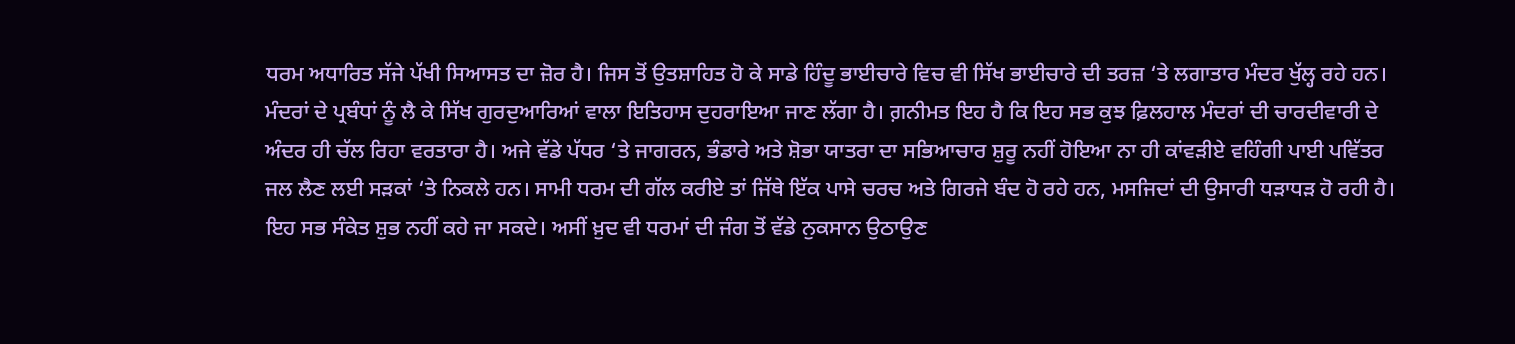ਧਰਮ ਅਧਾਰਿਤ ਸੱਜੇ ਪੱਖੀ ਸਿਆਸਤ ਦਾ ਜ਼ੋਰ ਹੈ। ਜਿਸ ਤੋਂ ਉਤਸ਼ਾਹਿਤ ਹੋ ਕੇ ਸਾਡੇ ਹਿੰਦੂ ਭਾਈਚਾਰੇ ਵਿਚ ਵੀ ਸਿੱਖ ਭਾਈਚਾਰੇ ਦੀ ਤਰਜ਼ ‘ਤੇ ਲਗਾਤਾਰ ਮੰਦਰ ਖੁੱਲ੍ਹ ਰਹੇ ਹਨ। ਮੰਦਰਾਂ ਦੇ ਪ੍ਰਬੰਧਾਂ ਨੂੰ ਲੈ ਕੇ ਸਿੱਖ ਗੁਰਦੁਆਰਿਆਂ ਵਾਲਾ ਇਤਿਹਾਸ ਦੁਹਰਾਇਆ ਜਾਣ ਲੱਗਾ ਹੈ। ਗ਼ਨੀਮਤ ਇਹ ਹੈ ਕਿ ਇਹ ਸਭ ਕੁਝ ਫ਼ਿਲਹਾਲ ਮੰਦਰਾਂ ਦੀ ਚਾਰਦੀਵਾਰੀ ਦੇ ਅੰਦਰ ਹੀ ਚੱਲ ਰਿਹਾ ਵਰਤਾਰਾ ਹੈ। ਅਜੇ ਵੱਡੇ ਪੱਧਰ ‘ਤੇ ਜਾਗਰਨ, ਭੰਡਾਰੇ ਅਤੇ ਸ਼ੋਭਾ ਯਾਤਰਾ ਦਾ ਸਭਿਆਚਾਰ ਸ਼ੁਰੂ ਨਹੀਂ ਹੋਇਆ ਨਾ ਹੀ ਕਾਂਵੜੀਏ ਵਹਿੰਗੀ ਪਾਈ ਪਵਿੱਤਰ ਜਲ ਲੈਣ ਲਈ ਸੜਕਾਂ ‘ਤੇ ਨਿਕਲੇ ਹਨ। ਸਾਮੀ ਧਰਮ ਦੀ ਗੱਲ ਕਰੀਏ ਤਾਂ ਜਿੱਥੇ ਇੱਕ ਪਾਸੇ ਚਰਚ ਅਤੇ ਗਿਰਜੇ ਬੰਦ ਹੋ ਰਹੇ ਹਨ, ਮਸਜਿਦਾਂ ਦੀ ਉਸਾਰੀ ਧੜਾਧੜ ਹੋ ਰਹੀ ਹੈ। ਇਹ ਸਭ ਸੰਕੇਤ ਸ਼ੁਭ ਨਹੀਂ ਕਹੇ ਜਾ ਸਕਦੇ। ਅਸੀਂ ਖ਼ੁਦ ਵੀ ਧਰਮਾਂ ਦੀ ਜੰਗ ਤੋਂ ਵੱਡੇ ਨੁਕਸਾਨ ਉਠਾਉਣ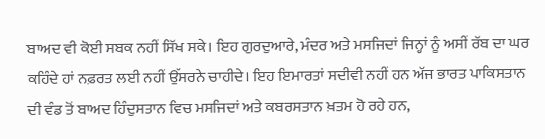ਬਾਅਦ ਵੀ ਕੋਈ ਸਬਕ ਨਹੀਂ ਸਿੱਖ ਸਕੇ। ਇਹ ਗੁਰਦੁਆਰੇ, ਮੰਦਰ ਅਤੇ ਮਸਜਿਦਾਂ ਜਿਨ੍ਹਾਂ ਨੂੰ ਅਸੀਂ ਰੱਬ ਦਾ ਘਰ ਕਹਿੰਦੇ ਹਾਂ ਨਫ਼ਰਤ ਲਈ ਨਹੀਂ ਉੱਸਰਨੇ ਚਾਹੀਦੇ। ਇਹ ਇਮਾਰਤਾਂ ਸਦੀਵੀ ਨਹੀਂ ਹਨ ਅੱਜ ਭਾਰਤ ਪਾਕਿਸਤਾਨ ਦੀ ਵੰਡ ਤੋਂ ਬਾਅਦ ਹਿੰਦੁਸਤਾਨ ਵਿਚ ਮਸਜਿਦਾਂ ਅਤੇ ਕਬਰਸਤਾਨ ਖ਼ਤਮ ਹੋ ਰਹੇ ਹਨ,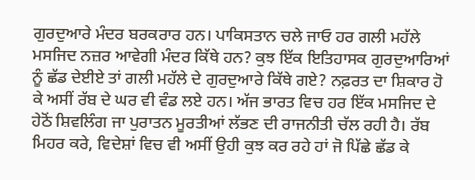ਗੁਰਦੁਆਰੇ ਮੰਦਰ ਬਰਕਰਾਰ ਹਨ। ਪਾਕਿਸਤਾਨ ਚਲੇ ਜਾਓ ਹਰ ਗਲੀ ਮਹੱਲੇ ਮਸਜਿਦ ਨਜ਼ਰ ਆਵੇਗੀ ਮੰਦਰ ਕਿੱਥੇ ਹਨ? ਕੁਝ ਇੱਕ ਇਤਿਹਾਸਕ ਗੁਰਦੁਆਰਿਆਂ ਨੂੰ ਛੱਡ ਦੇਈਏ ਤਾਂ ਗਲੀ ਮਹੱਲੇ ਦੇ ਗੁਰਦੁਆਰੇ ਕਿੱਥੇ ਗਏ? ਨਫ਼ਰਤ ਦਾ ਸ਼ਿਕਾਰ ਹੋ ਕੇ ਅਸੀਂ ਰੱਬ ਦੇ ਘਰ ਵੀ ਵੰਡ ਲਏ ਹਨ। ਅੱਜ ਭਾਰਤ ਵਿਚ ਹਰ ਇੱਕ ਮਸਜਿਦ ਦੇ ਹੇਠੋਂ ਸ਼ਿਵਲਿੰਗ ਜਾ ਪੁਰਾਤਨ ਮੂਰਤੀਆਂ ਲੱਭਣ ਦੀ ਰਾਜਨੀਤੀ ਚੱਲ ਰਹੀ ਹੈ। ਰੱਬ ਮਿਹਰ ਕਰੇ, ਵਿਦੇਸ਼ਾਂ ਵਿਚ ਵੀ ਅਸੀਂ ਉਹੀ ਕੁਝ ਕਰ ਰਹੇ ਹਾਂ ਜੋ ਪਿੱਛੇ ਛੱਡ ਕੇ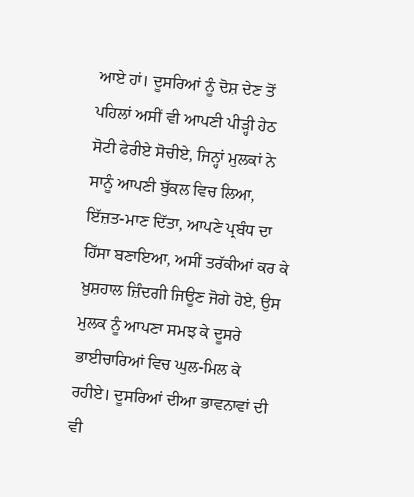ਆਏ ਹਾਂ। ਦੂਸਰਿਆਂ ਨੂੰ ਦੋਸ਼ ਦੇਣ ਤੋਂ ਪਹਿਲਾਂ ਅਸੀਂ ਵੀ ਆਪਣੀ ਪੀੜ੍ਹੀ ਹੇਠ ਸੋਟੀ ਫੇਰੀਏ ਸੋਚੀਏ, ਜਿਨ੍ਹਾਂ ਮੁਲਕਾਂ ਨੇ ਸਾਨੂੰ ਆਪਣੀ ਬੁੱਕਲ ਵਿਚ ਲਿਆ, ਇੱਜ਼ਤ-ਮਾਣ ਦਿੱਤਾ, ਆਪਣੇ ਪ੍ਰਬੰਧ ਦਾ ਹਿੱਸਾ ਬਣਾਇਆ, ਅਸੀਂ ਤਰੱਕੀਆਂ ਕਰ ਕੇ ਖ਼ੁਸ਼ਹਾਲ ਜ਼ਿੰਦਗੀ ਜਿਊਣ ਜੋਗੇ ਹੋਏ, ਉਸ ਮੁਲਕ ਨੂੰ ਆਪਣਾ ਸਮਝ ਕੇ ਦੂਸਰੇ ਭਾਈਚਾਰਿਆਂ ਵਿਚ ਘੁਲ-ਮਿਲ ਕੇ ਰਹੀਏ। ਦੂਸਰਿਆਂ ਦੀਆ ਭਾਵਨਾਵਾਂ ਦੀ ਵੀ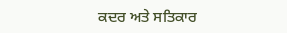ਕਦਰ ਅਤੇ ਸਤਿਕਾਰ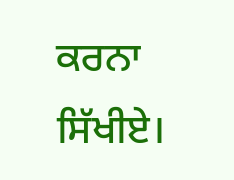ਕਰਨਾ ਸਿੱਖੀਏ।